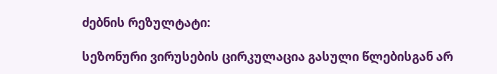ძებნის რეზულტატი:

სეზონური ვირუსების ცირკულაცია გასული წლებისგან არ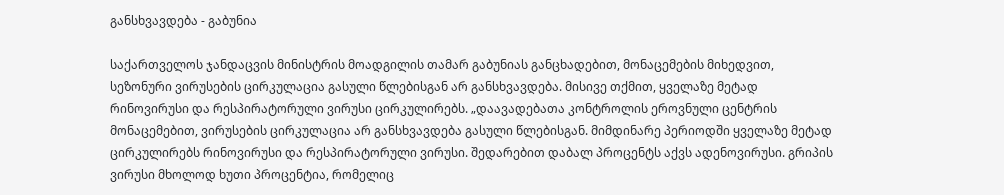განსხვავდება - გაბუნია

საქართველოს ჯანდაცვის მინისტრის მოადგილის თამარ გაბუნიას განცხადებით, მონაცემების მიხედვით, სეზონური ვირუსების ცირკულაცია გასული წლებისგან არ განსხვავდება. მისივე თქმით, ყველაზე მეტად რინოვირუსი და რესპირატორული ვირუსი ცირკულირებს. „დაავადებათა კონტროლის ეროვნული ცენტრის მონაცემებით, ვირუსების ცირკულაცია არ განსხვავდება გასული წლებისგან. მიმდინარე პერიოდში ყველაზე მეტად ცირკულირებს რინოვირუსი და რესპირატორული ვირუსი. შედარებით დაბალ პროცენტს აქვს ადენოვირუსი. გრიპის ვირუსი მხოლოდ ხუთი პროცენტია, რომელიც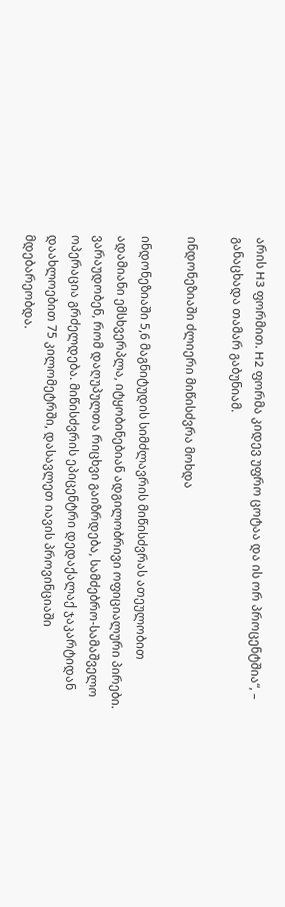არის H3 ფორმით. H2 ფორმა კიდევ უფრო ცოტაა და ის ორ პროცენტშია“, – განაცხადა თამარ გაბუნიამ.

ინდონეზიაში ძლიერი მიწისძვრა მოხდა

ინდონეზიაში 5,6 მაგნიტუდის სიმძლავრის მიწისძვრას ათეულობით ადამიანი ემსხვერპლა, იტყობინებიან ადგილობრივი ოფიციალური პირები. ვარაუდობენ, რომ დაღუპულთა რიცხვი გაიზრდება, სამძებრო-სამაშველო ოპერაცია გრძელდება. მიწისძვრის ეპიცენტრი დედაქალაქ ჯაკარტიდან დაახლოებით 75 კილომეტრში, დასავლეთ იავის პროვინციაში მდებარეობდა.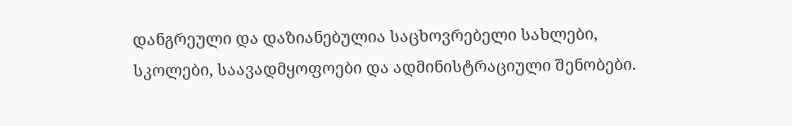დანგრეული და დაზიანებულია საცხოვრებელი სახლები, სკოლები, საავადმყოფოები და ადმინისტრაციული შენობები.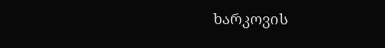ხარკოვის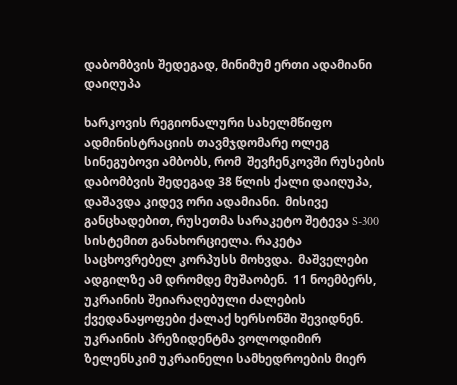დაბომბვის შედეგად, მინიმუმ ერთი ადამიანი დაიღუპა

ხარკოვის რეგიონალური სახელმწიფო ადმინისტრაციის თავმჯდომარე ოლეგ სინეგუბოვი ამბობს, რომ  შევჩენკოვში რუსების დაბომბვის შედეგად 38 წლის ქალი დაიღუპა, დაშავდა კიდევ ორი ადამიანი.  მისივე განცხადებით, რუსეთმა სარაკეტო შეტევა S-300 სისტემით განახორციელა. რაკეტა საცხოვრებელ კორპუსს მოხვდა.  მაშველები ადგილზე ამ დრომდე მუშაობენ.  11 ნოემბერს, უკრაინის შეიარაღებული ძალების ქვედანაყოფები ქალაქ ხერსონში შევიდნენ. უკრაინის პრეზიდენტმა ვოლოდიმირ ზელენსკიმ უკრაინელი სამხედროების მიერ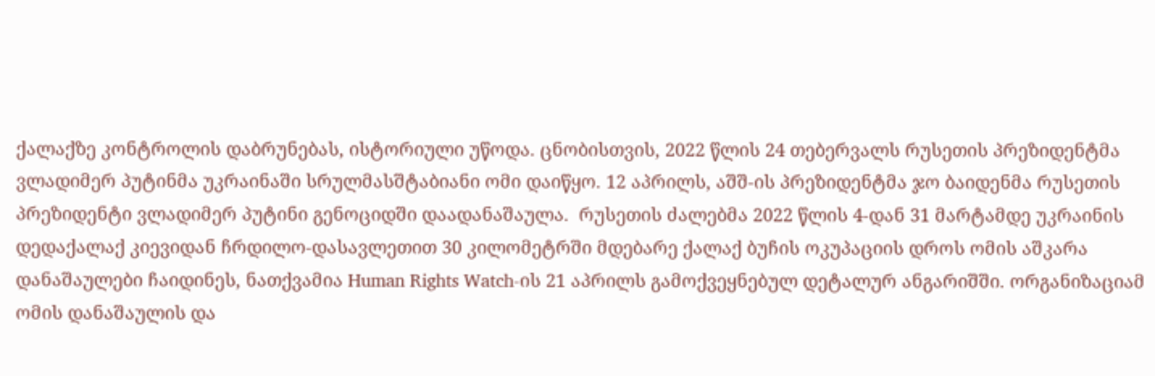ქალაქზე კონტროლის დაბრუნებას, ისტორიული უწოდა. ცნობისთვის, 2022 წლის 24 თებერვალს რუსეთის პრეზიდენტმა ვლადიმერ პუტინმა უკრაინაში სრულმასშტაბიანი ომი დაიწყო. 12 აპრილს, აშშ-ის პრეზიდენტმა ჯო ბაიდენმა რუსეთის პრეზიდენტი ვლადიმერ პუტინი გენოციდში დაადანაშაულა.  რუსეთის ძალებმა 2022 წლის 4-დან 31 მარტამდე უკრაინის დედაქალაქ კიევიდან ჩრდილო-დასავლეთით 30 კილომეტრში მდებარე ქალაქ ბუჩის ოკუპაციის დროს ომის აშკარა დანაშაულები ჩაიდინეს, ნათქვამია Human Rights Watch-ის 21 აპრილს გამოქვეყნებულ დეტალურ ანგარიშში. ორგანიზაციამ ომის დანაშაულის და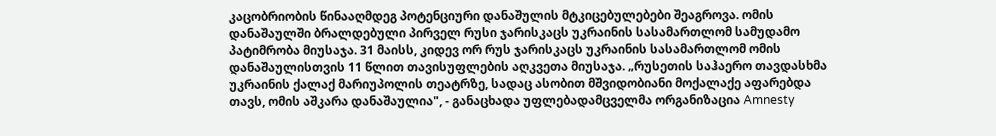კაცობრიობის წინააღმდეგ პოტენციური დანაშულის მტკიცებულებები შეაგროვა. ომის დანაშაულში ბრალდებული პირველ რუსი ჯარისკაცს უკრაინის სასამართლომ სამუდამო პატიმრობა მიუსაჯა. 31 მაისს, კიდევ ორ რუს ჯარისკაცს უკრაინის სასამართლომ ომის დანაშაულისთვის 11 წლით თავისუფლების აღკვეთა მიუსაჯა. „რუსეთის საჰაერო თავდასხმა უკრაინის ქალაქ მარიუპოლის თეატრზე, სადაც ასობით მშვიდობიანი მოქალაქე აფარებდა თავს, ომის აშკარა დანაშაულია", - განაცხადა უფლებადამცველმა ორგანიზაცია Amnesty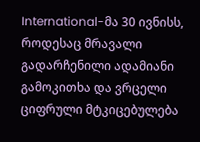International-მა 30 ივნისს, როდესაც მრავალი გადარჩენილი ადამიანი გამოკითხა და ვრცელი ციფრული მტკიცებულება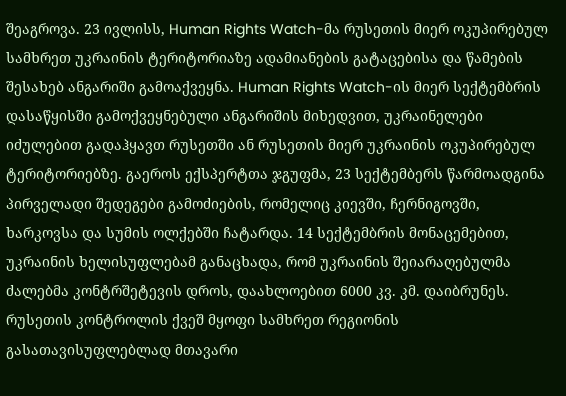შეაგროვა. 23 ივლისს, Human Rights Watch-მა რუსეთის მიერ ოკუპირებულ სამხრეთ უკრაინის ტერიტორიაზე ადამიანების გატაცებისა და წამების შესახებ ანგარიში გამოაქვეყნა. Human Rights Watch-ის მიერ სექტემბრის დასაწყისში გამოქვეყნებული ანგარიშის მიხედვით, უკრაინელები იძულებით გადაჰყავთ რუსეთში ან რუსეთის მიერ უკრაინის ოკუპირებულ ტერიტორიებზე. გაეროს ექსპერტთა ჯგუფმა, 23 სექტემბერს წარმოადგინა პირველადი შედეგები გამოძიების, რომელიც კიევში, ჩერნიგოვში, ხარკოვსა და სუმის ოლქებში ჩატარდა. 14 სექტემბრის მონაცემებით, უკრაინის ხელისუფლებამ განაცხადა, რომ უკრაინის შეიარაღებულმა ძალებმა კონტრშეტევის დროს, დაახლოებით 6000 კვ. კმ. დაიბრუნეს. რუსეთის კონტროლის ქვეშ მყოფი სამხრეთ რეგიონის გასათავისუფლებლად მთავარი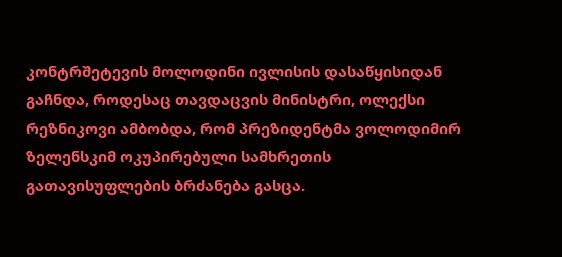კონტრშეტევის მოლოდინი ივლისის დასაწყისიდან გაჩნდა, როდესაც თავდაცვის მინისტრი, ოლექსი რეზნიკოვი ამბობდა, რომ პრეზიდენტმა ვოლოდიმირ ზელენსკიმ ოკუპირებული სამხრეთის გათავისუფლების ბრძანება გასცა.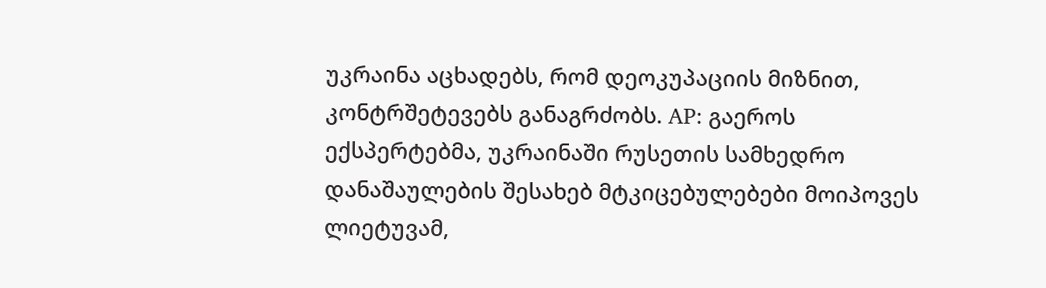უკრაინა აცხადებს, რომ დეოკუპაციის მიზნით, კონტრშეტევებს განაგრძობს. AP: გაეროს ექსპერტებმა, უკრაინაში რუსეთის სამხედრო დანაშაულების შესახებ მტკიცებულებები მოიპოვეს ლიეტუვამ,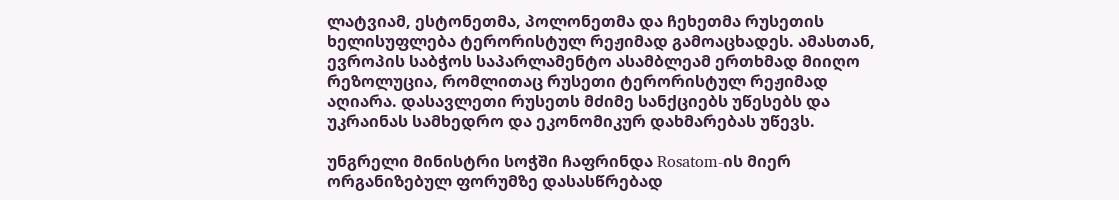ლატვიამ, ესტონეთმა, პოლონეთმა და ჩეხეთმა რუსეთის ხელისუფლება ტერორისტულ რეჟიმად გამოაცხადეს. ამასთან, ევროპის საბჭოს საპარლამენტო ასამბლეამ ერთხმად მიიღო რეზოლუცია, რომლითაც რუსეთი ტერორისტულ რეჟიმად აღიარა. დასავლეთი რუსეთს მძიმე სანქციებს უწესებს და უკრაინას სამხედრო და ეკონომიკურ დახმარებას უწევს.

უნგრელი მინისტრი სოჭში ჩაფრინდა Rosatom-ის მიერ ორგანიზებულ ფორუმზე დასასწრებად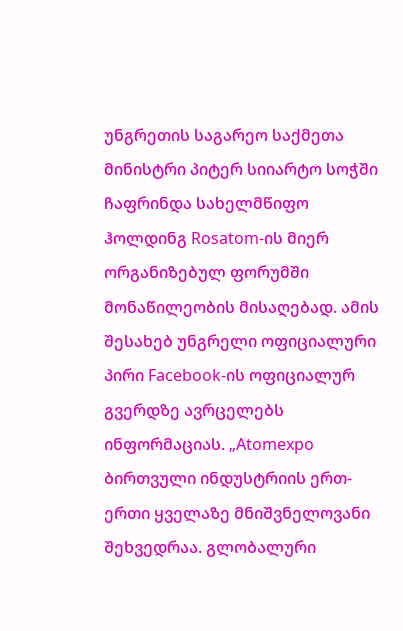უნგრეთის საგარეო საქმეთა მინისტრი პიტერ სიიარტო სოჭში ჩაფრინდა სახელმწიფო ჰოლდინგ Rosatom-ის მიერ ორგანიზებულ ფორუმში მონაწილეობის მისაღებად. ამის შესახებ უნგრელი ოფიციალური პირი Facebook-ის ოფიციალურ გვერდზე ავრცელებს ინფორმაციას. „Atomexpo ბირთვული ინდუსტრიის ერთ-ერთი ყველაზე მნიშვნელოვანი შეხვედრაა. გლობალური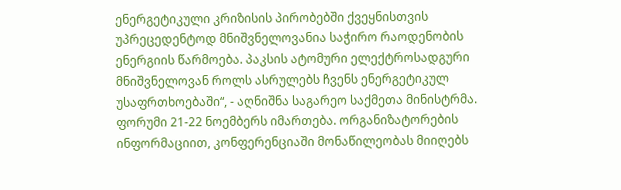ენერგეტიკული კრიზისის პირობებში ქვეყნისთვის უპრეცედენტოდ მნიშვნელოვანია საჭირო რაოდენობის ენერგიის წარმოება. პაკსის ატომური ელექტროსადგური მნიშვნელოვან როლს ასრულებს ჩვენს ენერგეტიკულ უსაფრთხოებაში“, - აღნიშნა საგარეო საქმეთა მინისტრმა. ფორუმი 21-22 ნოემბერს იმართება. ორგანიზატორების ინფორმაციით, კონფერენციაში მონაწილეობას მიიღებს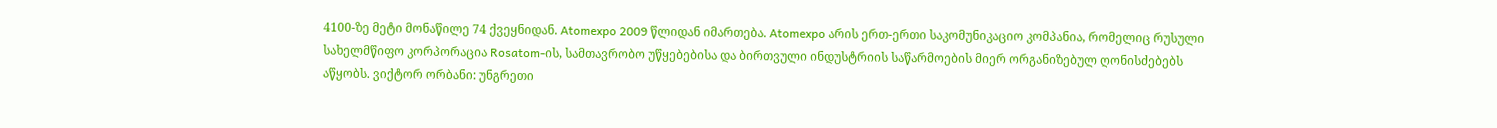4100-ზე მეტი მონაწილე 74 ქვეყნიდან. Atomexpo 2009 წლიდან იმართება. Atomexpo არის ერთ-ერთი საკომუნიკაციო კომპანია, რომელიც რუსული სახელმწიფო კორპორაცია Rosatom-ის, სამთავრობო უწყებებისა და ბირთვული ინდუსტრიის საწარმოების მიერ ორგანიზებულ ღონისძებებს აწყობს. ვიქტორ ორბანი: უნგრეთი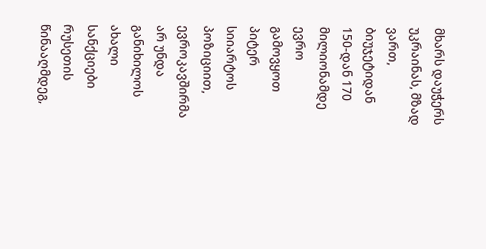მხარს დაუჭერს უკრაინას, მზად ვართ, ბიუჯეტიდან 150-დან 170 მილიონამდე ევრო გამოვყოთ პიტერ სიიარტოს პოზიციით, ევროკავშირმა არ უნდა განიხილოს ახალი სანქციები რუსეთის წინააღმდეგ,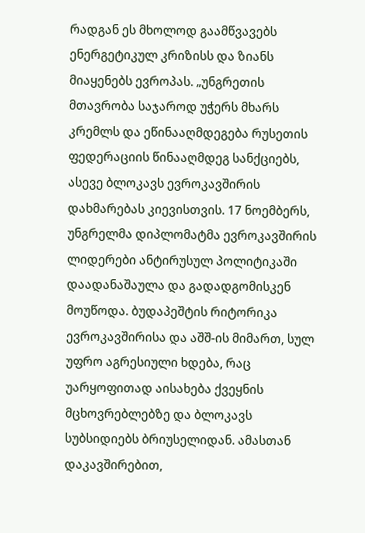რადგან ეს მხოლოდ გაამწვავებს ენერგეტიკულ კრიზისს და ზიანს მიაყენებს ევროპას. „უნგრეთის მთავრობა საჯაროდ უჭერს მხარს კრემლს და ეწინააღმდეგება რუსეთის ფედერაციის წინააღმდეგ სანქციებს, ასევე ბლოკავს ევროკავშირის დახმარებას კიევისთვის. 17 ნოემბერს, უნგრელმა დიპლომატმა ევროკავშირის ლიდერები ანტირუსულ პოლიტიკაში დაადანაშაულა და გადადგომისკენ მოუწოდა. ბუდაპეშტის რიტორიკა ევროკავშირისა და აშშ-ის მიმართ, სულ უფრო აგრესიული ხდება, რაც უარყოფითად აისახება ქვეყნის მცხოვრებლებზე და ბლოკავს სუბსიდიებს ბრიუსელიდან. ამასთან დაკავშირებით,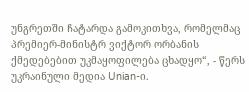უნგრეთში ჩატარდა გამოკითხვა, რომელმაც პრემიერ-მინისტრ ვიქტორ ორბანის ქმედებებით უკმაყოფილება ცხადყო“, - წერს უკრაინული მედია Unian-ი.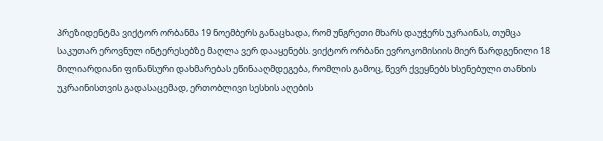პრეზიდენტმა ვიქტორ ორბანმა 19 ნოემბერს განაცხადა, რომ უნგრეთი მხარს დაუჭერს უკრაინას, თუმცა საკუთარ ეროვნულ ინტერესებზე მაღლა ვერ დააყენებს. ვიქტორ ორბანი ევროკომისიის მიერ წარდგენილი 18 მილიარდიანი ფინანსური დახმარებას ეწინააღმდეგება, რომლის გამოც, წევრ ქვეყნებს ხსენებული თანხის უკრაინისთვის გადასაცემად, ერთობლივი სესხის აღების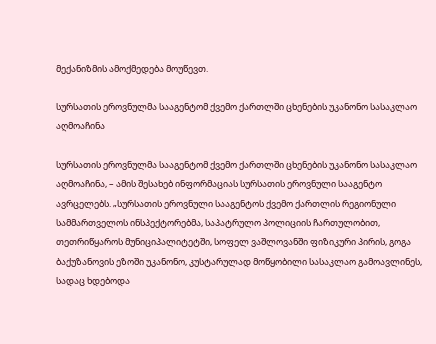მექანიზმის ამოქმედება მოუწევთ.

სურსათის ეროვნულმა სააგენტომ ქვემო ქართლში ცხენების უკანონო სასაკლაო აღმოაჩინა

სურსათის ეროვნულმა სააგენტომ ქვემო ქართლში ცხენების უკანონო სასაკლაო აღმოაჩინა, – ამის შესახებ ინფორმაციას სურსათის ეროვნული სააგენტო ავრცელებს. „სურსათის ეროვნული სააგენტოს ქვემო ქართლის რეგიონული სამმართველოს ინსპექტორებმა, საპატრულო პოლიციის ჩართულობით, თეთრიწყაროს მუნიციპალიტეტში, სოფელ ვაშლოვანში ფიზიკური პირის, გოგა ბაქუზანოვის ეზოში უკანონო, კუსტარულად მოწყობილი სასაკლაო გამოავლინეს, სადაც ხდებოდა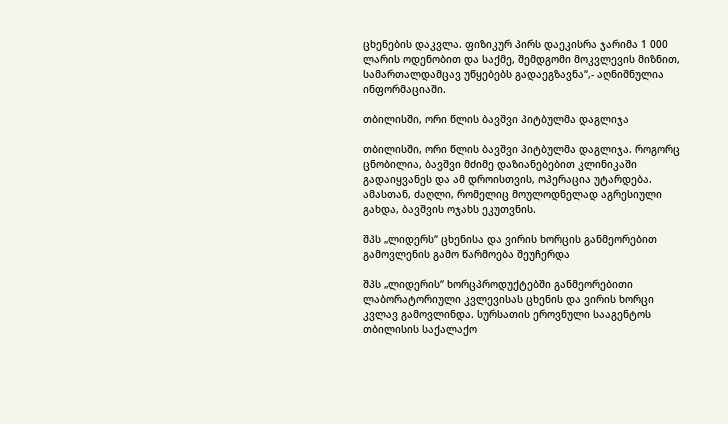ცხენების დაკვლა. ფიზიკურ პირს დაეკისრა ჯარიმა 1 000 ლარის ოდენობით და საქმე, შემდგომი მოკვლევის მიზნით, სამართალდამცავ უწყებებს გადაეგზავნა“,- აღნიშნულია ინფორმაციაში.

თბილისში, ორი წლის ბავშვი პიტბულმა დაგლიჯა

თბილისში, ორი წლის ბავშვი პიტბულმა დაგლიჯა. როგორც ცნობილია, ბავშვი მძიმე დაზიანებებით კლინიკაში გადაიყვანეს და ამ დროისთვის, ოპერაცია უტარდება. ამასთან, ძაღლი, რომელიც მოულოდნელად აგრესიული გახდა, ბავშვის ოჯახს ეკუთვნის.

შპს „ლიდერს“ ცხენისა და ვირის ხორცის განმეორებით გამოვლენის გამო წარმოება შეუჩერდა

შპს „ლიდერის“ ხორცპროდუქტებში განმეორებითი ლაბორატორიული კვლევისას ცხენის და ვირის ხორცი კვლავ გამოვლინდა. სურსათის ეროვნული სააგენტოს თბილისის საქალაქო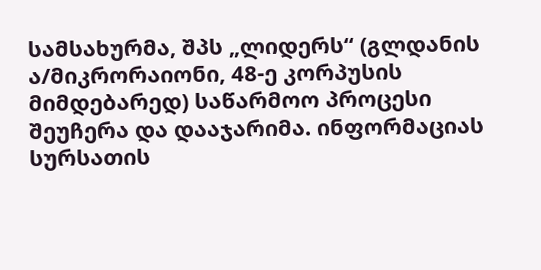სამსახურმა, შპს „ლიდერს“ (გლდანის ა/მიკრორაიონი, 48-ე კორპუსის მიმდებარედ) საწარმოო პროცესი შეუჩერა და დააჯარიმა. ინფორმაციას სურსათის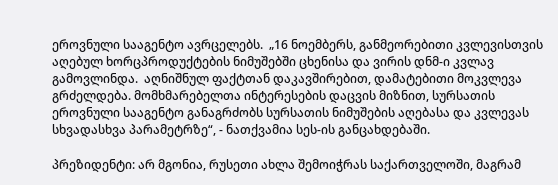ეროვნული სააგენტო ავრცელებს.  „16 ნოემბერს, განმეორებითი კვლევისთვის აღებულ ხორცპროდუქტების ნიმუშებში ცხენისა და ვირის დნმ-ი კვლავ გამოვლინდა.  აღნიშნულ ფაქტთან დაკავშირებით, დამატებითი მოკვლევა გრძელდება. მომხმარებელთა ინტერესების დაცვის მიზნით, სურსათის ეროვნული სააგენტო განაგრძობს სურსათის ნიმუშების აღებასა და კვლევას სხვადასხვა პარამეტრზე“, - ნათქვამია სეს-ის განცახდებაში.

პრეზიდენტი: არ მგონია, რუსეთი ახლა შემოიჭრას საქართველოში, მაგრამ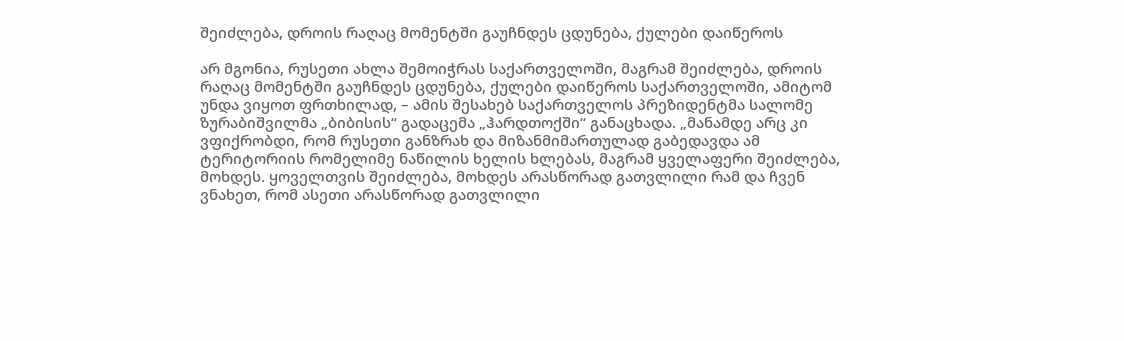შეიძლება, დროის რაღაც მომენტში გაუჩნდეს ცდუნება, ქულები დაიწეროს

არ მგონია, რუსეთი ახლა შემოიჭრას საქართველოში, მაგრამ შეიძლება, დროის რაღაც მომენტში გაუჩნდეს ცდუნება, ქულები დაიწეროს საქართველოში, ამიტომ უნდა ვიყოთ ფრთხილად, – ამის შესახებ საქართველოს პრეზიდენტმა სალომე ზურაბიშვილმა „ბიბისის“ გადაცემა „ჰარდთოქში“ განაცხადა. „მანამდე არც კი ვფიქრობდი, რომ რუსეთი განზრახ და მიზანმიმართულად გაბედავდა ამ ტერიტორიის რომელიმე ნაწილის ხელის ხლებას, მაგრამ ყველაფერი შეიძლება, მოხდეს. ყოველთვის შეიძლება, მოხდეს არასწორად გათვლილი რამ და ჩვენ ვნახეთ, რომ ასეთი არასწორად გათვლილი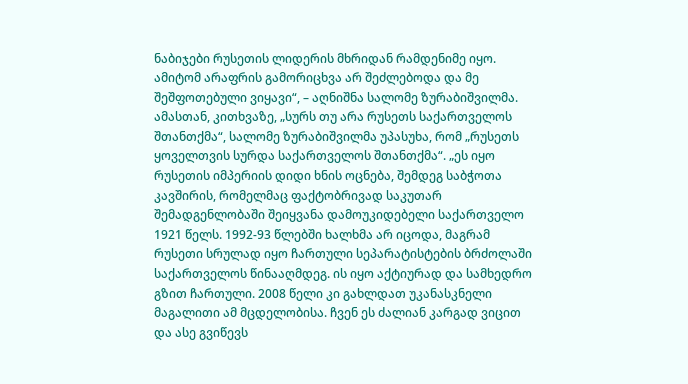ნაბიჯები რუსეთის ლიდერის მხრიდან რამდენიმე იყო. ამიტომ არაფრის გამორიცხვა არ შეძლებოდა და მე შეშფოთებული ვიყავი“, – აღნიშნა სალომე ზურაბიშვილმა. ამასთან, კითხვაზე, „სურს თუ არა რუსეთს საქართველოს შთანთქმა“, სალომე ზურაბიშვილმა უპასუხა, რომ „რუსეთს ყოველთვის სურდა საქართველოს შთანთქმა“. „ეს იყო რუსეთის იმპერიის დიდი ხნის ოცნება, შემდეგ საბჭოთა კავშირის, რომელმაც ფაქტობრივად საკუთარ შემადგენლობაში შეიყვანა დამოუკიდებელი საქართველო 1921 წელს. 1992-93 წლებში ხალხმა არ იცოდა, მაგრამ რუსეთი სრულად იყო ჩართული სეპარატისტების ბრძოლაში საქართველოს წინააღმდეგ. ის იყო აქტიურად და სამხედრო გზით ჩართული. 2008 წელი კი გახლდათ უკანასკნელი მაგალითი ამ მცდელობისა. ჩვენ ეს ძალიან კარგად ვიცით და ასე გვიწევს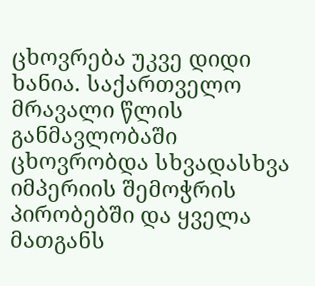ცხოვრება უკვე დიდი ხანია. საქართველო მრავალი წლის განმავლობაში ცხოვრობდა სხვადასხვა იმპერიის შემოჭრის პირობებში და ყველა მათგანს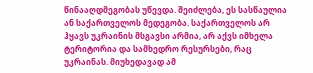წინააღდმეგობას უწევდა. შეიძლება, ეს სასწაულია ან საქართველოს მედეგობა. საქართველოს არ ჰყავს უკრაინის მსგავსი არმია, არ აქვს იმხელა ტერიტორია და სამხედრო რესურსები, რაც უკრაინას. მიუხედავად ამ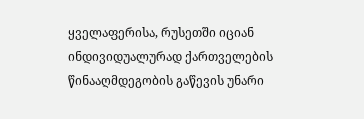ყველაფერისა, რუსეთში იციან ინდივიდუალურად ქართველების წინააღმდეგობის გაწევის უნარი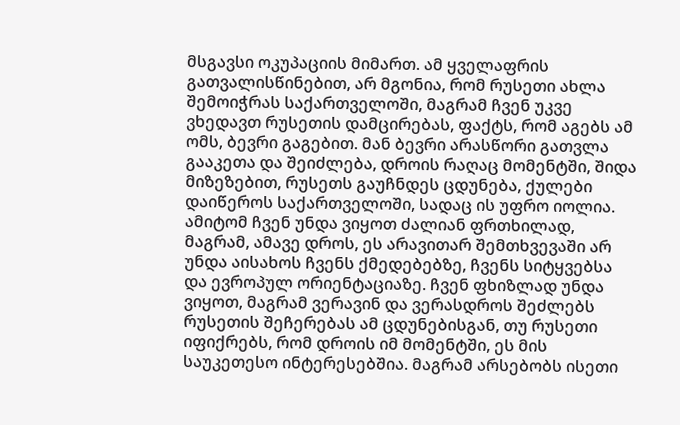მსგავსი ოკუპაციის მიმართ. ამ ყველაფრის გათვალისწინებით, არ მგონია, რომ რუსეთი ახლა შემოიჭრას საქართველოში, მაგრამ ჩვენ უკვე ვხედავთ რუსეთის დამცირებას, ფაქტს, რომ აგებს ამ ომს, ბევრი გაგებით. მან ბევრი არასწორი გათვლა გააკეთა და შეიძლება, დროის რაღაც მომენტში, შიდა მიზეზებით, რუსეთს გაუჩნდეს ცდუნება, ქულები დაიწეროს საქართველოში, სადაც ის უფრო იოლია. ამიტომ ჩვენ უნდა ვიყოთ ძალიან ფრთხილად, მაგრამ, ამავე დროს, ეს არავითარ შემთხვევაში არ უნდა აისახოს ჩვენს ქმედებებზე, ჩვენს სიტყვებსა და ევროპულ ორიენტაციაზე. ჩვენ ფხიზლად უნდა ვიყოთ, მაგრამ ვერავინ და ვერასდროს შეძლებს რუსეთის შეჩერებას ამ ცდუნებისგან, თუ რუსეთი იფიქრებს, რომ დროის იმ მომენტში, ეს მის საუკეთესო ინტერესებშია. მაგრამ არსებობს ისეთი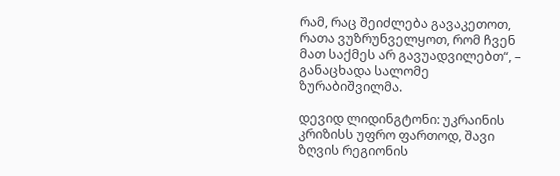რამ, რაც შეიძლება გავაკეთოთ, რათა ვუზრუნველყოთ, რომ ჩვენ მათ საქმეს არ გავუადვილებთ“, – განაცხადა სალომე ზურაბიშვილმა.

დევიდ ლიდინგტონი: უკრაინის კრიზისს უფრო ფართოდ, შავი ზღვის რეგიონის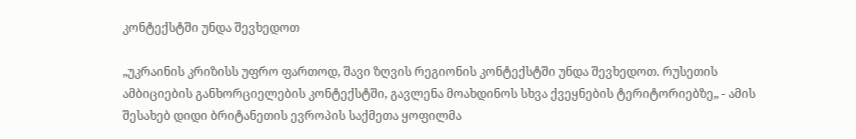კონტექსტში უნდა შევხედოთ

„უკრაინის კრიზისს უფრო ფართოდ, შავი ზღვის რეგიონის კონტექსტში უნდა შევხედოთ. რუსეთის ამბიციების განხორციელების კონტექსტში, გავლენა მოახდინოს სხვა ქვეყნების ტერიტორიებზე„ - ამის შესახებ დიდი ბრიტანეთის ევროპის საქმეთა ყოფილმა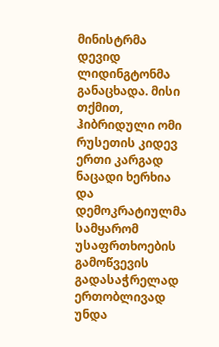მინისტრმა დევიდ ლიდინგტონმა განაცხადა. მისი თქმით, ჰიბრიდული ომი რუსეთის კიდევ ერთი კარგად ნაცადი ხერხია და დემოკრატიულმა სამყარომ უსაფრთხოების გამოწვევის გადასაჭრელად ერთობლივად უნდა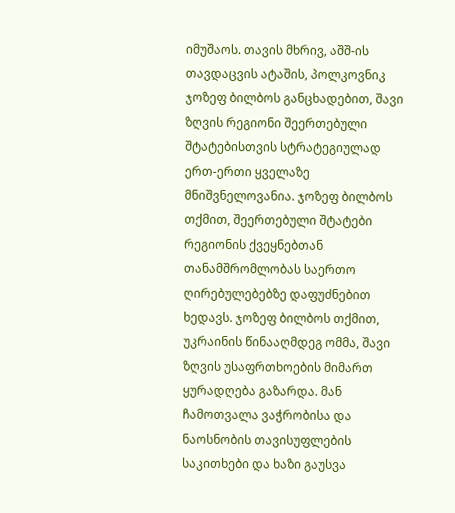იმუშაოს. თავის მხრივ, აშშ-ის თავდაცვის ატაშის, პოლკოვნიკ ჯოზეფ ბილბოს განცხადებით, შავი ზღვის რეგიონი შეერთებული შტატებისთვის სტრატეგიულად ერთ-ერთი ყველაზე მნიშვნელოვანია. ჯოზეფ ბილბოს თქმით, შეერთებული შტატები რეგიონის ქვეყნებთან თანამშრომლობას საერთო ღირებულებებზე დაფუძნებით ხედავს. ჯოზეფ ბილბოს თქმით, უკრაინის წინააღმდეგ ომმა, შავი ზღვის უსაფრთხოების მიმართ ყურადღება გაზარდა. მან ჩამოთვალა ვაჭრობისა და ნაოსნობის თავისუფლების საკითხები და ხაზი გაუსვა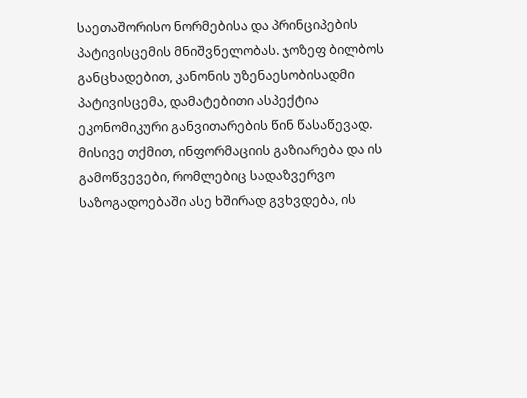საეთაშორისო ნორმებისა და პრინციპების პატივისცემის მნიშვნელობას. ჯოზეფ ბილბოს განცხადებით, კანონის უზენაესობისადმი პატივისცემა, დამატებითი ასპექტია ეკონომიკური განვითარების წინ წასაწევად. მისივე თქმით, ინფორმაციის გაზიარება და ის გამოწვევები, რომლებიც სადაზვერვო საზოგადოებაში ასე ხშირად გვხვდება, ის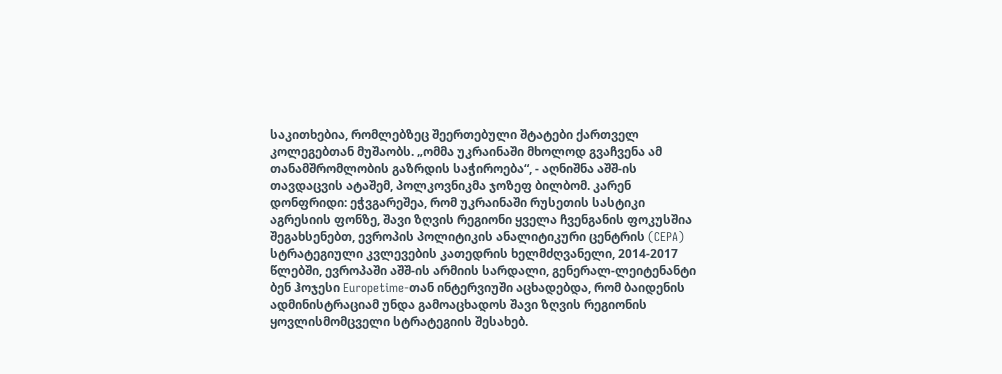საკითხებია, რომლებზეც შეერთებული შტატები ქართველ კოლეგებთან მუშაობს. „ომმა უკრაინაში მხოლოდ გვაჩვენა ამ თანამშრომლობის გაზრდის საჭიროება“, - აღნიშნა აშშ-ის თავდაცვის ატაშემ, პოლკოვნიკმა ჯოზეფ ბილბომ. კარენ დონფრიდი: ეჭვგარეშეა, რომ უკრაინაში რუსეთის სასტიკი აგრესიის ფონზე, შავი ზღვის რეგიონი ყველა ჩვენგანის ფოკუსშია შეგახსენებთ, ევროპის პოლიტიკის ანალიტიკური ცენტრის (CEPA) სტრატეგიული კვლევების კათედრის ხელმძღვანელი, 2014-2017 წლებში, ევროპაში აშშ-ის არმიის სარდალი, გენერალ-ლეიტენანტი ბენ ჰოჯესი Europetime-თან ინტერვიუში აცხადებდა, რომ ბაიდენის ადმინისტრაციამ უნდა გამოაცხადოს შავი ზღვის რეგიონის ყოვლისმომცველი სტრატეგიის შესახებ.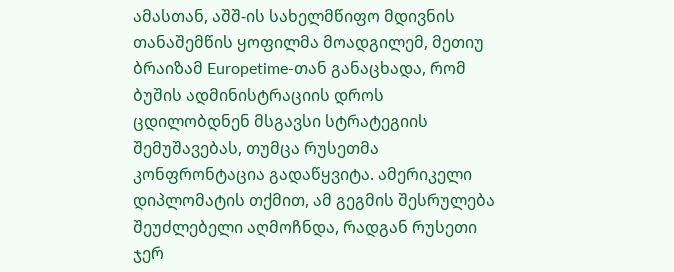ამასთან, აშშ-ის სახელმწიფო მდივნის თანაშემწის ყოფილმა მოადგილემ, მეთიუ ბრაიზამ Europetime-თან განაცხადა, რომ ბუშის ადმინისტრაციის დროს ცდილობდნენ მსგავსი სტრატეგიის შემუშავებას, თუმცა რუსეთმა კონფრონტაცია გადაწყვიტა. ამერიკელი დიპლომატის თქმით, ამ გეგმის შესრულება შეუძლებელი აღმოჩნდა, რადგან რუსეთი ჯერ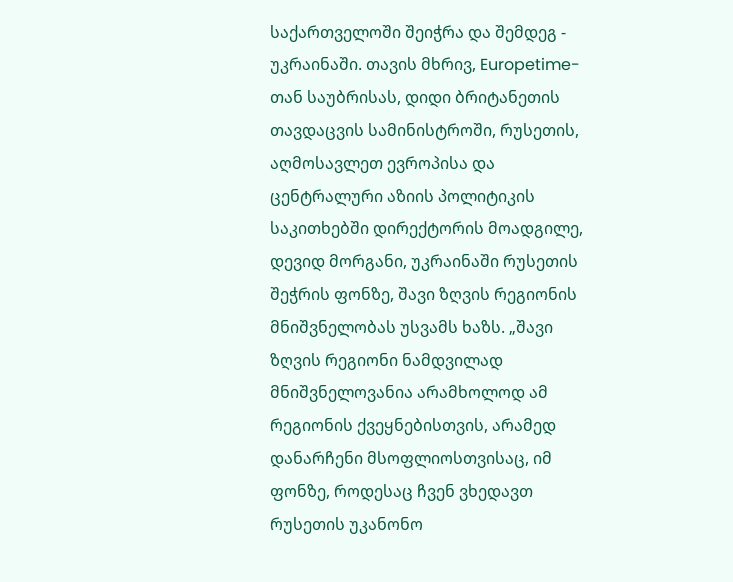საქართველოში შეიჭრა და შემდეგ - უკრაინაში. თავის მხრივ, Europetime-თან საუბრისას, დიდი ბრიტანეთის თავდაცვის სამინისტროში, რუსეთის, აღმოსავლეთ ევროპისა და ცენტრალური აზიის პოლიტიკის საკითხებში დირექტორის მოადგილე, დევიდ მორგანი, უკრაინაში რუსეთის შეჭრის ფონზე, შავი ზღვის რეგიონის მნიშვნელობას უსვამს ხაზს. „შავი ზღვის რეგიონი ნამდვილად მნიშვნელოვანია არამხოლოდ ამ რეგიონის ქვეყნებისთვის, არამედ დანარჩენი მსოფლიოსთვისაც, იმ ფონზე, როდესაც ჩვენ ვხედავთ რუსეთის უკანონო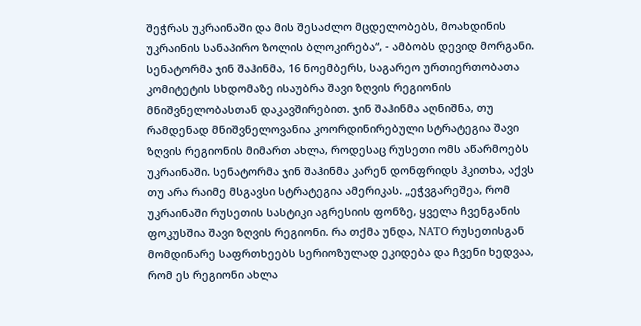შეჭრას უკრაინაში და მის შესაძლო მცდელობებს, მოახდინის უკრაინის სანაპირო ზოლის ბლოკირება“, - ამბობს დევიდ მორგანი. სენატორმა ჯინ შაჰინმა, 16 ნოემბერს, საგარეო ურთიერთობათა კომიტეტის სხდომაზე ისაუბრა შავი ზღვის რეგიონის მნიშვნელობასთან დაკავშირებით. ჯინ შაჰინმა აღნიშნა, თუ რამდენად მნიშვნელოვანია კოორდინირებული სტრატეგია შავი ზღვის რეგიონის მიმართ ახლა, როდესაც რუსეთი ომს აწარმოებს უკრაინაში. სენატორმა ჯინ შაჰინმა კარენ დონფრიდს ჰკითხა, აქვს თუ არა რაიმე მსგავსი სტრატეგია ამერიკას. „ეჭვგარეშეა, რომ უკრაინაში რუსეთის სასტიკი აგრესიის ფონზე, ყველა ჩვენგანის ფოკუსშია შავი ზღვის რეგიონი. რა თქმა უნდა, NATO რუსეთისგან მომდინარე საფრთხეებს სერიოზულად ეკიდება და ჩვენი ხედვაა, რომ ეს რეგიონი ახლა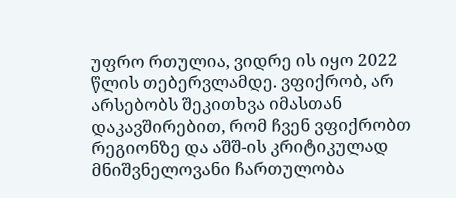უფრო რთულია, ვიდრე ის იყო 2022 წლის თებერვლამდე. ვფიქრობ, არ არსებობს შეკითხვა იმასთან დაკავშირებით, რომ ჩვენ ვფიქრობთ რეგიონზე და აშშ-ის კრიტიკულად მნიშვნელოვანი ჩართულობა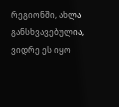რეგიონში, ახლა განსხვავებულია, ვიდრე ეს იყო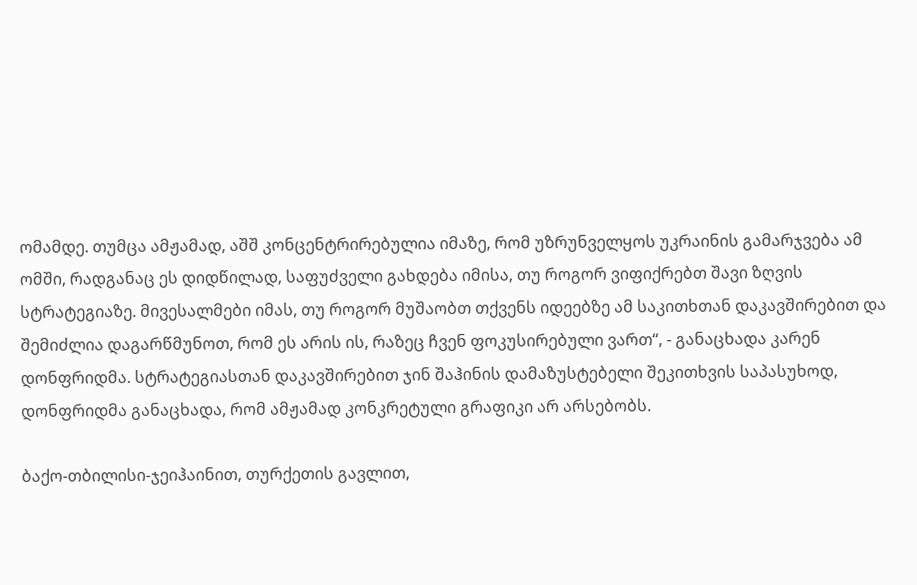ომამდე. თუმცა ამჟამად, აშშ კონცენტრირებულია იმაზე, რომ უზრუნველყოს უკრაინის გამარჯვება ამ ომში, რადგანაც ეს დიდწილად, საფუძველი გახდება იმისა, თუ როგორ ვიფიქრებთ შავი ზღვის სტრატეგიაზე. მივესალმები იმას, თუ როგორ მუშაობთ თქვენს იდეებზე ამ საკითხთან დაკავშირებით და შემიძლია დაგარწმუნოთ, რომ ეს არის ის, რაზეც ჩვენ ფოკუსირებული ვართ“, - განაცხადა კარენ დონფრიდმა. სტრატეგიასთან დაკავშირებით ჯინ შაჰინის დამაზუსტებელი შეკითხვის საპასუხოდ, დონფრიდმა განაცხადა, რომ ამჟამად კონკრეტული გრაფიკი არ არსებობს.

ბაქო-თბილისი-ჯეიჰაინით, თურქეთის გავლით,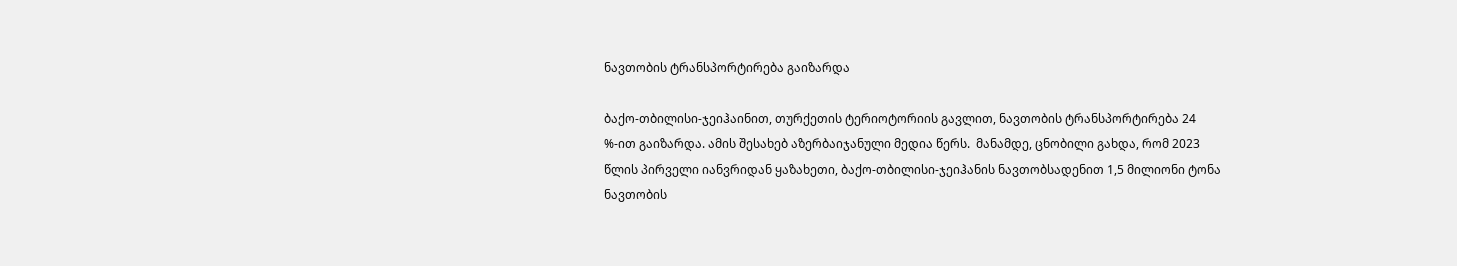ნავთობის ტრანსპორტირება გაიზარდა

ბაქო-თბილისი-ჯეიჰაინით, თურქეთის ტერიოტორიის გავლით, ნავთობის ტრანსპორტირება 24 %-ით გაიზარდა. ამის შესახებ აზერბაიჯანული მედია წერს.  მანამდე, ცნობილი გახდა, რომ 2023 წლის პირველი იანვრიდან ყაზახეთი, ბაქო-თბილისი-ჯეიჰანის ნავთობსადენით 1,5 მილიონი ტონა ნავთობის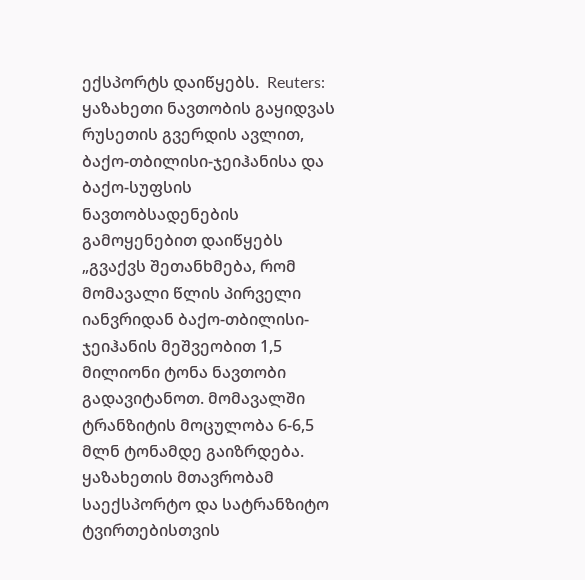ექსპორტს დაიწყებს.  Reuters: ყაზახეთი ნავთობის გაყიდვას რუსეთის გვერდის ავლით, ბაქო-თბილისი-ჯეიჰანისა და ბაქო-სუფსის ნავთობსადენების გამოყენებით დაიწყებს „გვაქვს შეთანხმება, რომ მომავალი წლის პირველი იანვრიდან ბაქო-თბილისი-ჯეიჰანის მეშვეობით 1,5 მილიონი ტონა ნავთობი გადავიტანოთ. მომავალში ტრანზიტის მოცულობა 6-6,5 მლნ ტონამდე გაიზრდება. ყაზახეთის მთავრობამ საექსპორტო და სატრანზიტო ტვირთებისთვის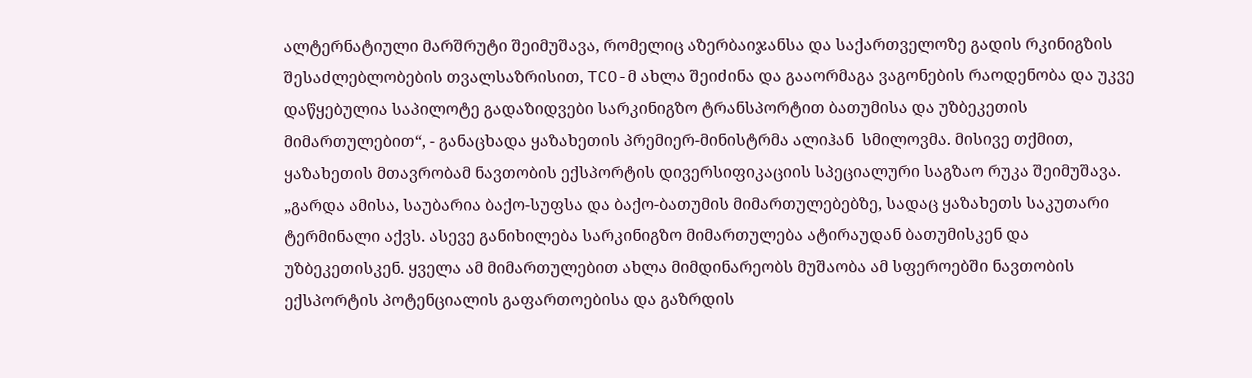ალტერნატიული მარშრუტი შეიმუშავა, რომელიც აზერბაიჯანსა და საქართველოზე გადის რკინიგზის შესაძლებლობების თვალსაზრისით, TCO-მ ახლა შეიძინა და გააორმაგა ვაგონების რაოდენობა და უკვე დაწყებულია საპილოტე გადაზიდვები სარკინიგზო ტრანსპორტით ბათუმისა და უზბეკეთის მიმართულებით“, - განაცხადა ყაზახეთის პრემიერ-მინისტრმა ალიჰან  სმილოვმა. მისივე თქმით, ყაზახეთის მთავრობამ ნავთობის ექსპორტის დივერსიფიკაციის სპეციალური საგზაო რუკა შეიმუშავა. „გარდა ამისა, საუბარია ბაქო-სუფსა და ბაქო-ბათუმის მიმართულებებზე, სადაც ყაზახეთს საკუთარი ტერმინალი აქვს. ასევე განიხილება სარკინიგზო მიმართულება ატირაუდან ბათუმისკენ და უზბეკეთისკენ. ყველა ამ მიმართულებით ახლა მიმდინარეობს მუშაობა ამ სფეროებში ნავთობის ექსპორტის პოტენციალის გაფართოებისა და გაზრდის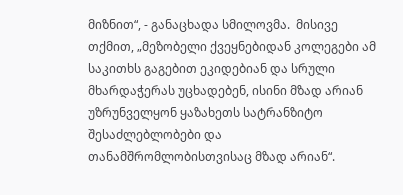მიზნით“, - განაცხადა სმილოვმა.  მისივე თქმით, „მეზობელი ქვეყნებიდან კოლეგები ამ საკითხს გაგებით ეკიდებიან და სრული მხარდაჭერას უცხადებენ, ისინი მზად არიან უზრუნველყონ ყაზახეთს სატრანზიტო შესაძლებლობები და თანამშრომლობისთვისაც მზად არიან“.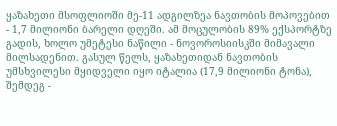ყაზახეთი მსოფლიოში მე-11 ადგილზეა ნავთობის მოპოვებით - 1,7 მილიონი ბარელი დღეში. ამ მოცულობის 89% ექსპორტზე გადის, ხოლო უმეტესი ნაწილი - ნოვოროსიისკში მიმავალი მილსადენით. გასულ წელს, ყაზახეთიდან ნავთობის უმსხვილესი მყიდველი იყო იტალია (17,9 მილიონი ტონა), შემდეგ -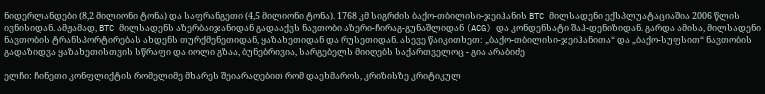ნიდერლანდები (8,2 მილიონი ტონა) და საფრანგეთი (4,5 მილიონი ტონა). 1768 კმ სიგრძის ბაქო-თბილისი-ჯეიჰანის BTC მილსადენი ექსპლუატაციაშია 2006 წლის ივნისიდან. ამჟამად, BTC მილსადენს აზერბაიჯანიდან გადააქვს ნავთობი აზერი-ჩირაგ-გუნაშლიდან (ACG) და კონდენსატი შაჰ-დენიზიდან. გარდა ამისა, მილსადენი ნავთობის ტრანსპორტირებას ახდენს თურქმენეთიდან, ყაზახეთიდან და რუსეთიდან. ასევე წაიკითხეთ: „ბაქო-თბილისი-ჯეიჰანითა“ და „ბაქო-სუფსით“ ნავთობის გადაზიდვა ყაზახეთისთვის სწრაფი და იოლი გზაა, ბუნებრივია, სარგებელს მიიღებს საქართველოც - გია არაბიძე

ელჩი: ჩინეთი კონფლიქტის რომელიმე მხარეს შეიარაღებით რომ დაეხმაროს, კრიზისზე კრიტიკულ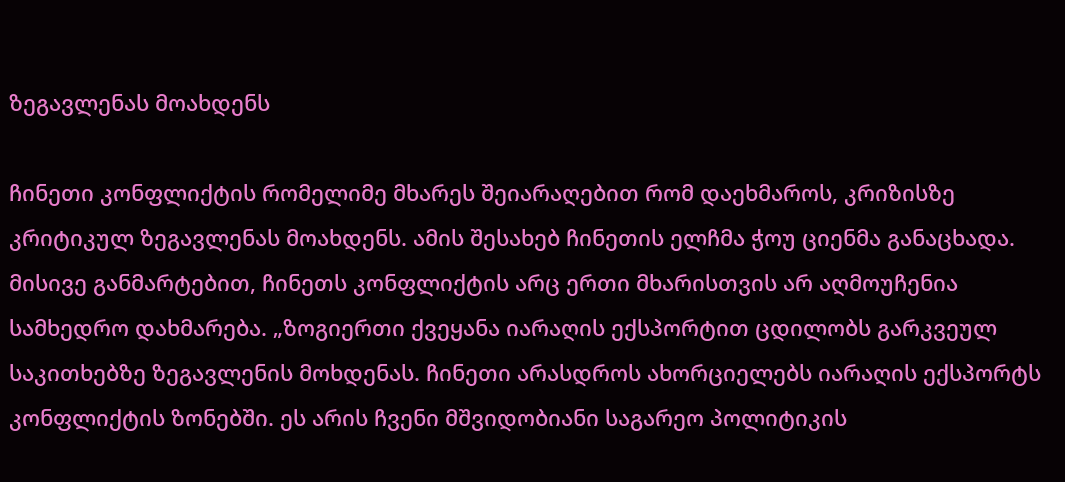ზეგავლენას მოახდენს

ჩინეთი კონფლიქტის რომელიმე მხარეს შეიარაღებით რომ დაეხმაროს, კრიზისზე კრიტიკულ ზეგავლენას მოახდენს. ამის შესახებ ჩინეთის ელჩმა ჭოუ ციენმა განაცხადა. მისივე განმარტებით, ჩინეთს კონფლიქტის არც ერთი მხარისთვის არ აღმოუჩენია სამხედრო დახმარება. „ზოგიერთი ქვეყანა იარაღის ექსპორტით ცდილობს გარკვეულ საკითხებზე ზეგავლენის მოხდენას. ჩინეთი არასდროს ახორციელებს იარაღის ექსპორტს კონფლიქტის ზონებში. ეს არის ჩვენი მშვიდობიანი საგარეო პოლიტიკის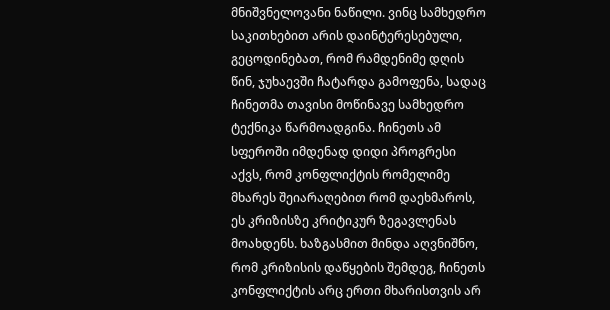მნიშვნელოვანი ნაწილი. ვინც სამხედრო საკითხებით არის დაინტერესებული, გეცოდინებათ, რომ რამდენიმე დღის წინ, ჯუხაევში ჩატარდა გამოფენა, სადაც ჩინეთმა თავისი მოწინავე სამხედრო ტექნიკა წარმოადგინა. ჩინეთს ამ სფეროში იმდენად დიდი პროგრესი აქვს, რომ კონფლიქტის რომელიმე მხარეს შეიარაღებით რომ დაეხმაროს, ეს კრიზისზე კრიტიკურ ზეგავლენას მოახდენს. ხაზგასმით მინდა აღვნიშნო, რომ კრიზისის დაწყების შემდეგ, ჩინეთს კონფლიქტის არც ერთი მხარისთვის არ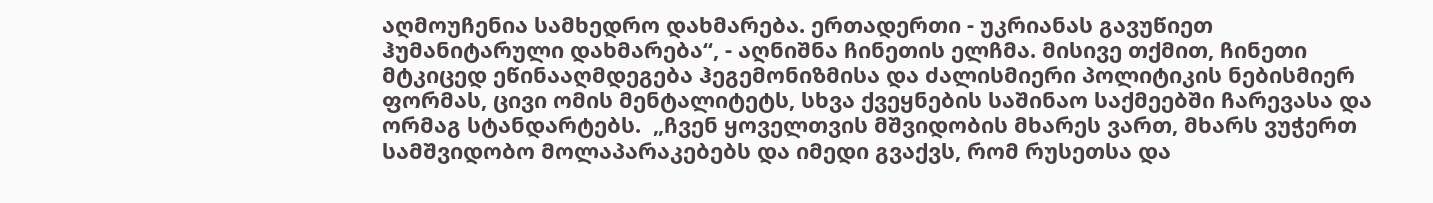აღმოუჩენია სამხედრო დახმარება. ერთადერთი - უკრიანას გავუწიეთ ჰუმანიტარული დახმარება“, - აღნიშნა ჩინეთის ელჩმა. მისივე თქმით, ჩინეთი მტკიცედ ეწინააღმდეგება ჰეგემონიზმისა და ძალისმიერი პოლიტიკის ნებისმიერ ფორმას, ცივი ომის მენტალიტეტს, სხვა ქვეყნების საშინაო საქმეებში ჩარევასა და ორმაგ სტანდარტებს.  „ჩვენ ყოველთვის მშვიდობის მხარეს ვართ, მხარს ვუჭერთ სამშვიდობო მოლაპარაკებებს და იმედი გვაქვს, რომ რუსეთსა და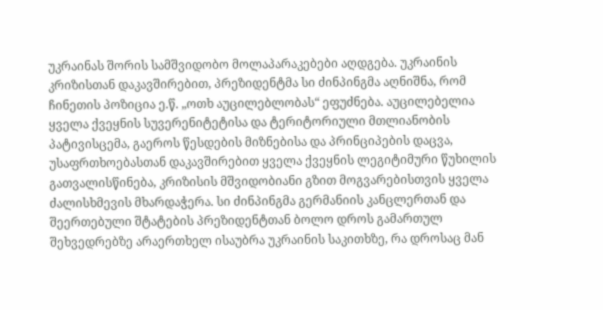უკრაინას შორის სამშვიდობო მოლაპარაკებები აღდგება. უკრაინის კრიზისთან დაკავშირებით, პრეზიდენტმა სი ძინპინგმა აღნიშნა, რომ ჩინეთის პოზიცია ე.წ. „ოთხ აუცილებლობას“ ეფუძნება. აუცილებელია ყველა ქვეყნის სუვერენიტეტისა და ტერიტორიული მთლიანობის პატივისცემა, გაეროს წესდების მიზნებისა და პრინციპების დაცვა, უსაფრთხოებასთან დაკავშირებით ყველა ქვეყნის ლეგიტიმური წუხილის გათვალისწინება, კრიზისის მშვიდობიანი გზით მოგვარებისთვის ყველა ძალისხმევის მხარდაჭერა. სი ძინპინგმა გერმანიის კანცლერთან და შეერთებული შტატების პრეზიდენტთან ბოლო დროს გამართულ შეხვედრებზე არაერთხელ ისაუბრა უკრაინის საკითხზე, რა დროსაც მან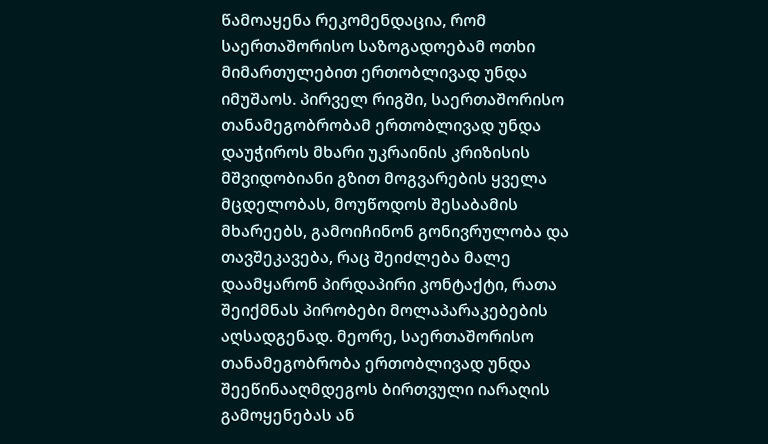წამოაყენა რეკომენდაცია, რომ საერთაშორისო საზოგადოებამ ოთხი მიმართულებით ერთობლივად უნდა იმუშაოს. პირველ რიგში, საერთაშორისო თანამეგობრობამ ერთობლივად უნდა დაუჭიროს მხარი უკრაინის კრიზისის მშვიდობიანი გზით მოგვარების ყველა მცდელობას, მოუწოდოს შესაბამის მხარეებს, გამოიჩინონ გონივრულობა და თავშეკავება, რაც შეიძლება მალე დაამყარონ პირდაპირი კონტაქტი, რათა შეიქმნას პირობები მოლაპარაკებების აღსადგენად. მეორე, საერთაშორისო თანამეგობრობა ერთობლივად უნდა შეეწინააღმდეგოს ბირთვული იარაღის გამოყენებას ან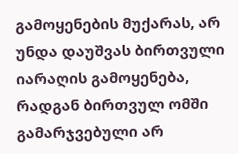გამოყენების მუქარას, არ უნდა დაუშვას ბირთვული იარაღის გამოყენება, რადგან ბირთვულ ომში გამარჯვებული არ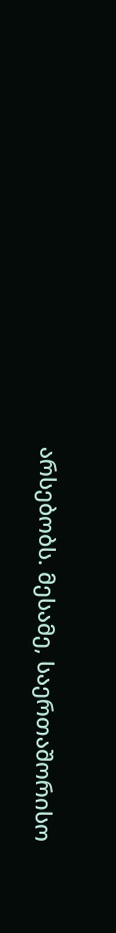არსებობს. მესამე, საერთაშორისო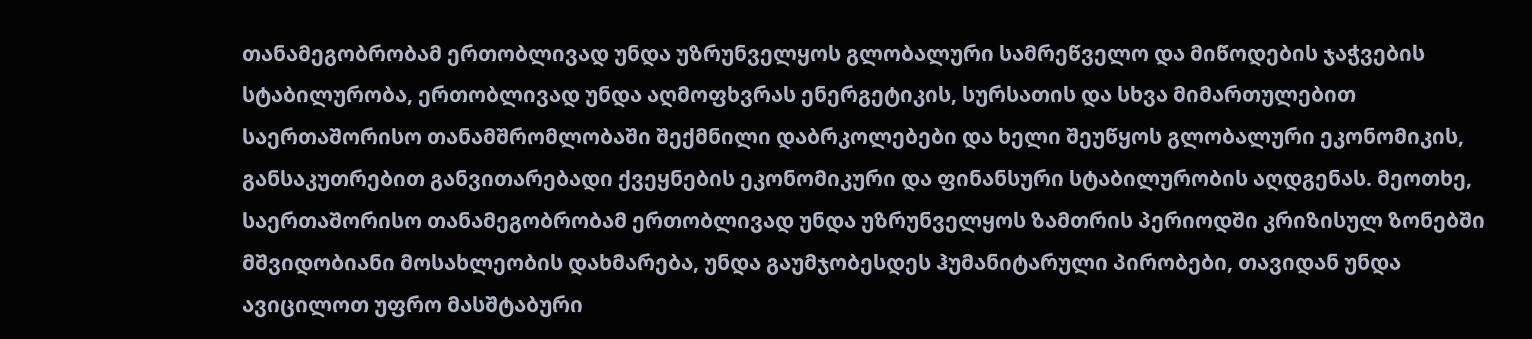თანამეგობრობამ ერთობლივად უნდა უზრუნველყოს გლობალური სამრეწველო და მიწოდების ჯაჭვების სტაბილურობა, ერთობლივად უნდა აღმოფხვრას ენერგეტიკის, სურსათის და სხვა მიმართულებით საერთაშორისო თანამშრომლობაში შექმნილი დაბრკოლებები და ხელი შეუწყოს გლობალური ეკონომიკის, განსაკუთრებით განვითარებადი ქვეყნების ეკონომიკური და ფინანსური სტაბილურობის აღდგენას. მეოთხე, საერთაშორისო თანამეგობრობამ ერთობლივად უნდა უზრუნველყოს ზამთრის პერიოდში კრიზისულ ზონებში მშვიდობიანი მოსახლეობის დახმარება, უნდა გაუმჯობესდეს ჰუმანიტარული პირობები, თავიდან უნდა ავიცილოთ უფრო მასშტაბური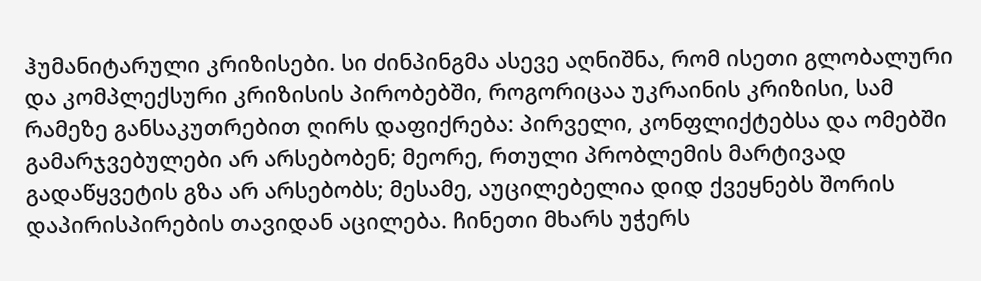ჰუმანიტარული კრიზისები. სი ძინპინგმა ასევე აღნიშნა, რომ ისეთი გლობალური და კომპლექსური კრიზისის პირობებში, როგორიცაა უკრაინის კრიზისი, სამ რამეზე განსაკუთრებით ღირს დაფიქრება: პირველი, კონფლიქტებსა და ომებში გამარჯვებულები არ არსებობენ; მეორე, რთული პრობლემის მარტივად გადაწყვეტის გზა არ არსებობს; მესამე, აუცილებელია დიდ ქვეყნებს შორის დაპირისპირების თავიდან აცილება. ჩინეთი მხარს უჭერს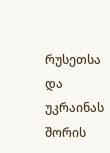რუსეთსა და უკრაინას შორის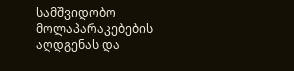სამშვიდობო მოლაპარაკებების აღდგენას და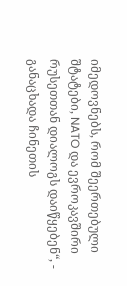იმედოვნებს, რომ შეერთებული შტატები, NATO და ევროკავშირი რუსეთთან დიალოგს დაიწყებენ“, - განაცხადა ჩინეთის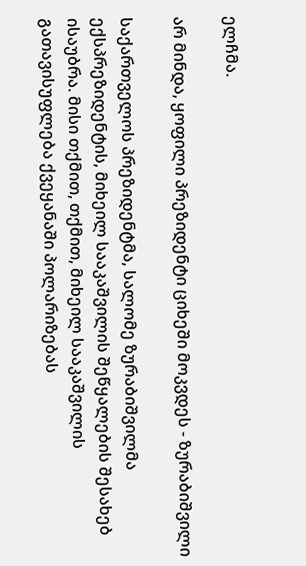ელჩმა.

არ მინდა, ყოფილი პრეზიდენტი ციხეში მოკვდეს - ზურაბიშვილი

საქართველოს პრეზიდენტმა, სალომე ზურაბიშვილმა ექსპრეზიდენტის, მიხეილ სააკაშვილის შეწყალების შესახებ ისაუბრა. მისი თქმით, თქმით, მიხეილ სააკაშვილის გათავისუფლება ქვეყანაში პოლარიზებას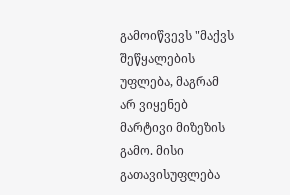გამოიწვევს "მაქვს შეწყალების უფლება, მაგრამ არ ვიყენებ მარტივი მიზეზის გამო. მისი გათავისუფლება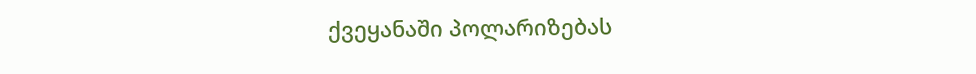ქვეყანაში პოლარიზებას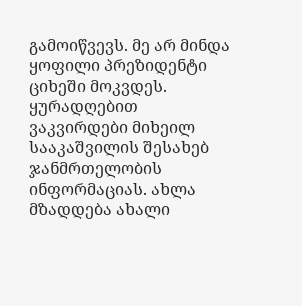გამოიწვევს. მე არ მინდა ყოფილი პრეზიდენტი ციხეში მოკვდეს. ყურადღებით ვაკვირდები მიხეილ სააკაშვილის შესახებ ჯანმრთელობის ინფორმაციას. ახლა მზადდება ახალი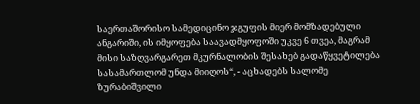საერთაშორისო სამედიცინო ჯგუფის მიერ მომზადებული ანგარიში, ის იმყოფება საავადმყოფოში უკვე 6 თვეა, მაგრამ მისი საზღვარგარეთ მკურნალობის შესახებ გადაწყვეტილება სასამართლომ უნდა მიიღოს“, - აცხადებს სალომე ზურაბიშვილი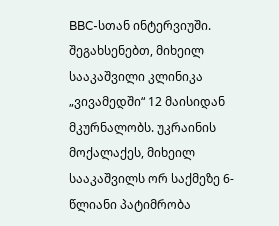BBC-სთან ინტერვიუში. შეგახსენებთ, მიხეილ სააკაშვილი კლინიკა „ვივამედში“ 12 მაისიდან მკურნალობს. უკრაინის მოქალაქეს, მიხეილ სააკაშვილს ორ საქმეზე 6-წლიანი პატიმრობა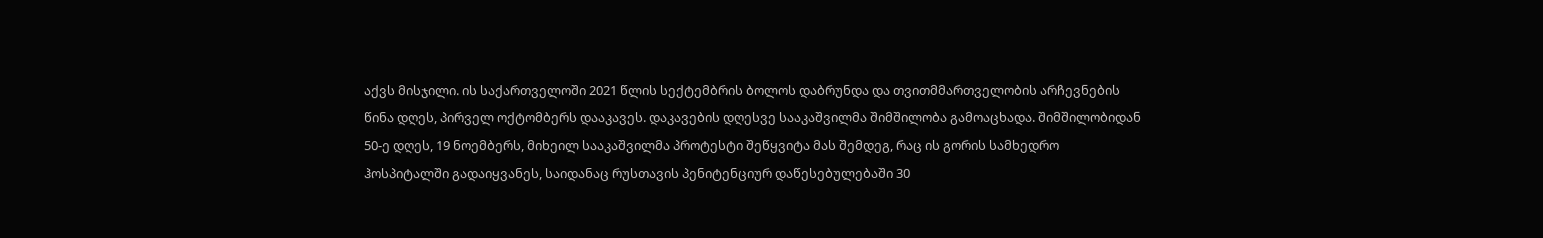აქვს მისჯილი. ის საქართველოში 2021 წლის სექტემბრის ბოლოს დაბრუნდა და თვითმმართველობის არჩევნების წინა დღეს, პირველ ოქტომბერს დააკავეს. დაკავების დღესვე სააკაშვილმა შიმშილობა გამოაცხადა. შიმშილობიდან 50-ე დღეს, 19 ნოემბერს, მიხეილ სააკაშვილმა პროტესტი შეწყვიტა მას შემდეგ, რაც ის გორის სამხედრო ჰოსპიტალში გადაიყვანეს, საიდანაც რუსთავის პენიტენციურ დაწესებულებაში 30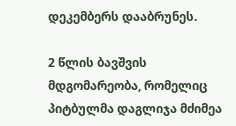დეკემბერს დააბრუნეს.

2 წლის ბავშვის მდგომარეობა, რომელიც პიტბულმა დაგლიჯა მძიმეა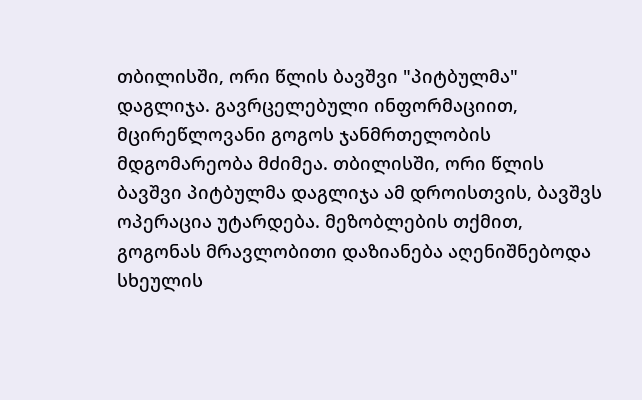თბილისში, ორი წლის ბავშვი "პიტბულმა" დაგლიჯა. გავრცელებული ინფორმაციით, მცირეწლოვანი გოგოს ჯანმრთელობის მდგომარეობა მძიმეა. თბილისში, ორი წლის ბავშვი პიტბულმა დაგლიჯა ამ დროისთვის, ბავშვს ოპერაცია უტარდება. მეზობლების თქმით, გოგონას მრავლობითი დაზიანება აღენიშნებოდა სხეულის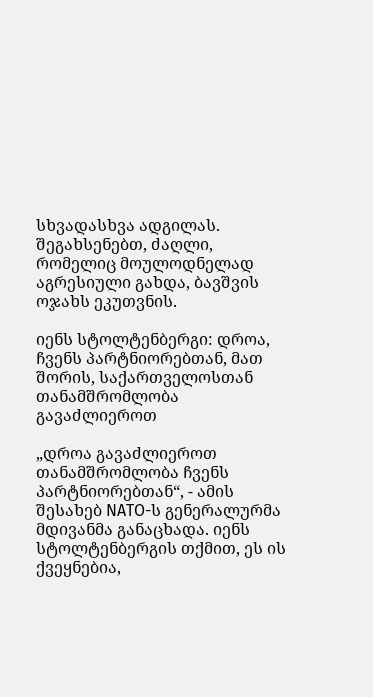სხვადასხვა ადგილას. შეგახსენებთ, ძაღლი, რომელიც მოულოდნელად აგრესიული გახდა, ბავშვის ოჯახს ეკუთვნის.

იენს სტოლტენბერგი: დროა, ჩვენს პარტნიორებთან, მათ შორის, საქართველოსთან თანამშრომლობა გავაძლიეროთ

„დროა გავაძლიეროთ თანამშრომლობა ჩვენს პარტნიორებთან“, - ამის შესახებ NATO-ს გენერალურმა მდივანმა განაცხადა. იენს სტოლტენბერგის თქმით, ეს ის ქვეყნებია,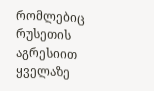რომლებიც რუსეთის აგრესიით ყველაზე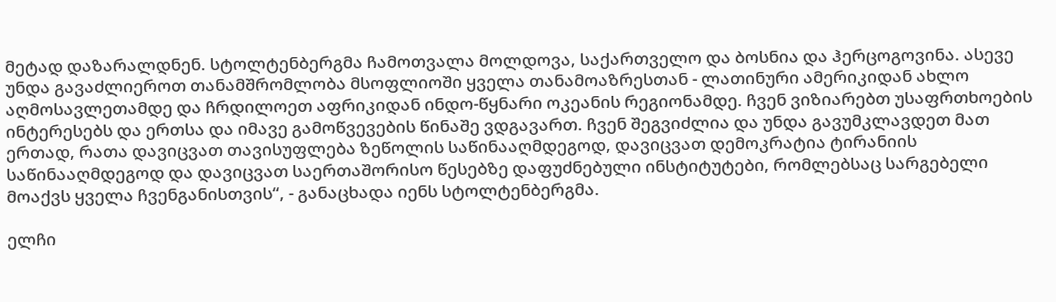მეტად დაზარალდნენ. სტოლტენბერგმა ჩამოთვალა მოლდოვა, საქართველო და ბოსნია და ჰერცოგოვინა. ასევე უნდა გავაძლიეროთ თანამშრომლობა მსოფლიოში ყველა თანამოაზრესთან - ლათინური ამერიკიდან ახლო აღმოსავლეთამდე და ჩრდილოეთ აფრიკიდან ინდო-წყნარი ოკეანის რეგიონამდე. ჩვენ ვიზიარებთ უსაფრთხოების ინტერესებს და ერთსა და იმავე გამოწვევების წინაშე ვდგავართ. ჩვენ შეგვიძლია და უნდა გავუმკლავდეთ მათ ერთად, რათა დავიცვათ თავისუფლება ზეწოლის საწინააღმდეგოდ, დავიცვათ დემოკრატია ტირანიის საწინააღმდეგოდ და დავიცვათ საერთაშორისო წესებზე დაფუძნებული ინსტიტუტები, რომლებსაც სარგებელი მოაქვს ყველა ჩვენგანისთვის“, - განაცხადა იენს სტოლტენბერგმა.

ელჩი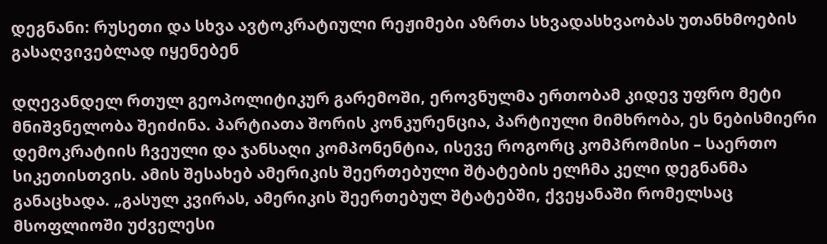დეგნანი: რუსეთი და სხვა ავტოკრატიული რეჟიმები აზრთა სხვადასხვაობას უთანხმოების გასაღვივებლად იყენებენ

დღევანდელ რთულ გეოპოლიტიკურ გარემოში, ეროვნულმა ერთობამ კიდევ უფრო მეტი მნიშვნელობა შეიძინა. პარტიათა შორის კონკურენცია, პარტიული მიმხრობა, ეს ნებისმიერი დემოკრატიის ჩვეული და ჯანსაღი კომპონენტია, ისევე როგორც კომპრომისი – საერთო სიკეთისთვის. ამის შესახებ ამერიკის შეერთებული შტატების ელჩმა კელი დეგნანმა განაცხადა. „გასულ კვირას, ამერიკის შეერთებულ შტატებში, ქვეყანაში რომელსაც მსოფლიოში უძველესი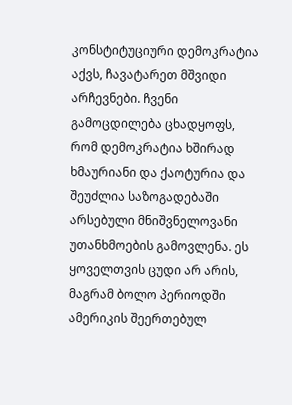კონსტიტუციური დემოკრატია აქვს, ჩავატარეთ მშვიდი არჩევნები. ჩვენი გამოცდილება ცხადყოფს, რომ დემოკრატია ხშირად ხმაურიანი და ქაოტურია და შეუძლია საზოგადებაში არსებული მნიშვნელოვანი უთანხმოების გამოვლენა. ეს ყოველთვის ცუდი არ არის, მაგრამ ბოლო პერიოდში ამერიკის შეერთებულ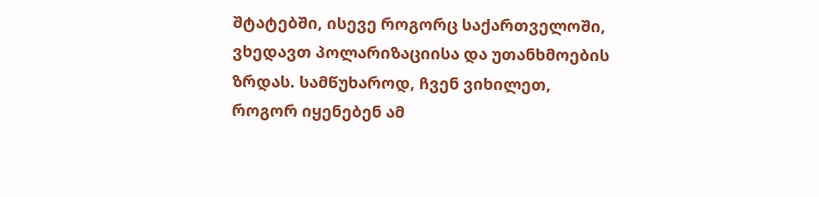შტატებში, ისევე როგორც საქართველოში, ვხედავთ პოლარიზაციისა და უთანხმოების ზრდას. სამწუხაროდ, ჩვენ ვიხილეთ, როგორ იყენებენ ამ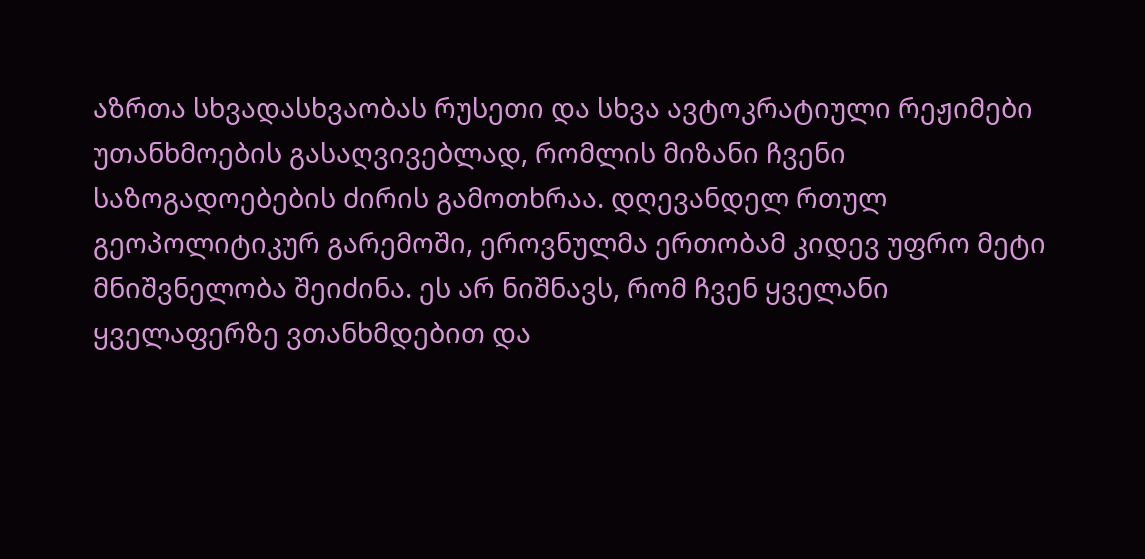აზრთა სხვადასხვაობას რუსეთი და სხვა ავტოკრატიული რეჟიმები უთანხმოების გასაღვივებლად, რომლის მიზანი ჩვენი საზოგადოებების ძირის გამოთხრაა. დღევანდელ რთულ გეოპოლიტიკურ გარემოში, ეროვნულმა ერთობამ კიდევ უფრო მეტი მნიშვნელობა შეიძინა. ეს არ ნიშნავს, რომ ჩვენ ყველანი ყველაფერზე ვთანხმდებით და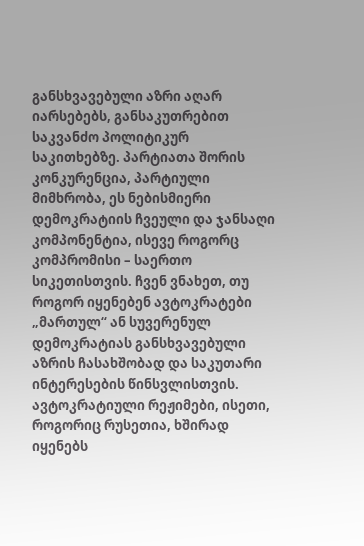განსხვავებული აზრი აღარ იარსებებს, განსაკუთრებით საკვანძო პოლიტიკურ საკითხებზე. პარტიათა შორის კონკურენცია, პარტიული მიმხრობა, ეს ნებისმიერი დემოკრატიის ჩვეული და ჯანსაღი კომპონენტია, ისევე როგორც კომპრომისი – საერთო სიკეთისთვის. ჩვენ ვნახეთ, თუ როგორ იყენებენ ავტოკრატები „მართულ“ ან სუვერენულ დემოკრატიას განსხვავებული აზრის ჩასახშობად და საკუთარი ინტერესების წინსვლისთვის. ავტოკრატიული რეჟიმები, ისეთი, როგორიც რუსეთია, ხშირად იყენებს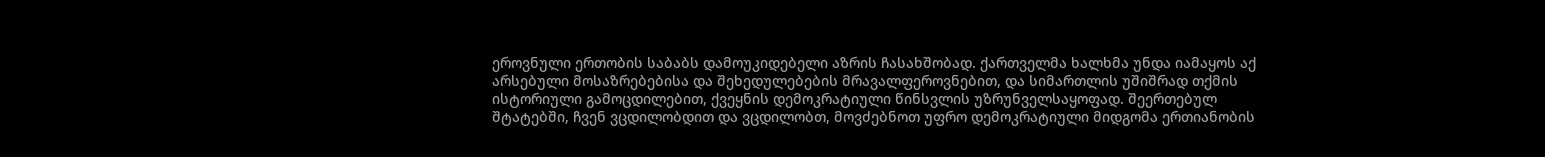ეროვნული ერთობის საბაბს დამოუკიდებელი აზრის ჩასახშობად. ქართველმა ხალხმა უნდა იამაყოს აქ არსებული მოსაზრებებისა და შეხედულებების მრავალფეროვნებით, და სიმართლის უშიშრად თქმის ისტორიული გამოცდილებით, ქვეყნის დემოკრატიული წინსვლის უზრუნველსაყოფად. შეერთებულ შტატებში, ჩვენ ვცდილობდით და ვცდილობთ, მოვძებნოთ უფრო დემოკრატიული მიდგომა ერთიანობის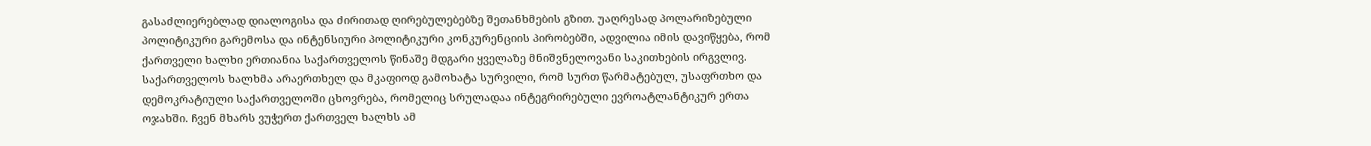გასაძლიერებლად დიალოგისა და ძირითად ღირებულებებზე შეთანხმების გზით. უაღრესად პოლარიზებული პოლიტიკური გარემოსა და ინტენსიური პოლიტიკური კონკურენციის პირობებში, ადვილია იმის დავიწყება, რომ ქართველი ხალხი ერთიანია საქართველოს წინაშე მდგარი ყველაზე მნიშვნელოვანი საკითხების ირგვლივ. საქართველოს ხალხმა არაერთხელ და მკაფიოდ გამოხატა სურვილი, რომ სურთ წარმატებულ, უსაფრთხო და დემოკრატიული საქართველოში ცხოვრება, რომელიც სრულადაა ინტეგრირებული ევროატლანტიკურ ერთა ოჯახში. ჩვენ მხარს ვუჭერთ ქართველ ხალხს ამ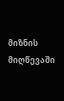მიზნის მიღწევაში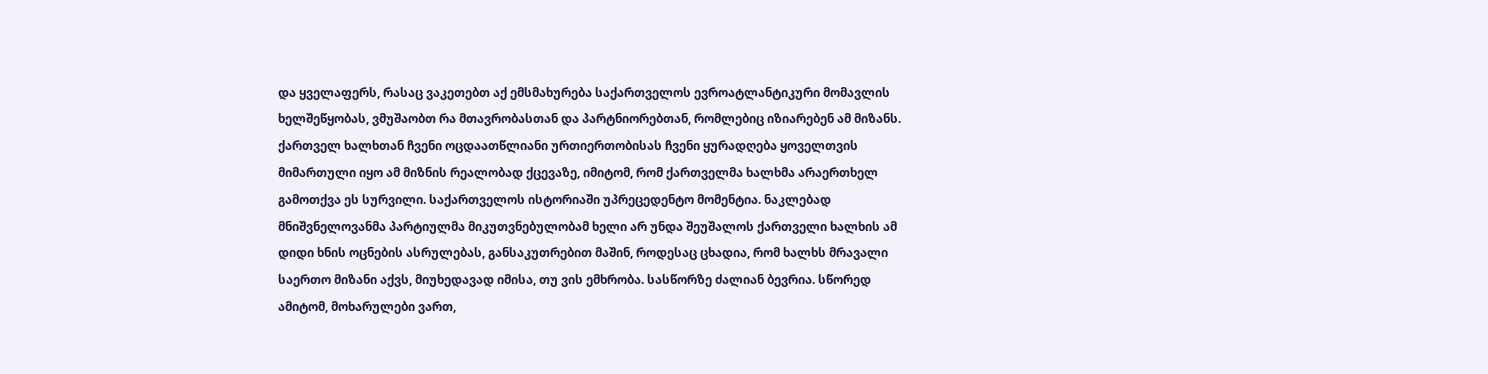და ყველაფერს, რასაც ვაკეთებთ აქ ემსმახურება საქართველოს ევროატლანტიკური მომავლის ხელშეწყობას, ვმუშაობთ რა მთავრობასთან და პარტნიორებთან, რომლებიც იზიარებენ ამ მიზანს. ქართველ ხალხთან ჩვენი ოცდაათწლიანი ურთიერთობისას ჩვენი ყურადღება ყოველთვის მიმართული იყო ამ მიზნის რეალობად ქცევაზე, იმიტომ, რომ ქართველმა ხალხმა არაერთხელ გამოთქვა ეს სურვილი. საქართველოს ისტორიაში უპრეცედენტო მომენტია. ნაკლებად მნიშვნელოვანმა პარტიულმა მიკუთვნებულობამ ხელი არ უნდა შეუშალოს ქართველი ხალხის ამ დიდი ხნის ოცნების ასრულებას, განსაკუთრებით მაშინ, როდესაც ცხადია, რომ ხალხს მრავალი საერთო მიზანი აქვს, მიუხედავად იმისა, თუ ვის ემხრობა. სასწორზე ძალიან ბევრია. სწორედ ამიტომ, მოხარულები ვართ,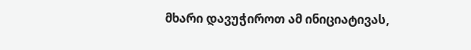მხარი დავუჭიროთ ამ ინიციატივას,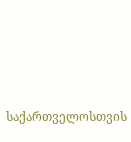საქართველოსთვის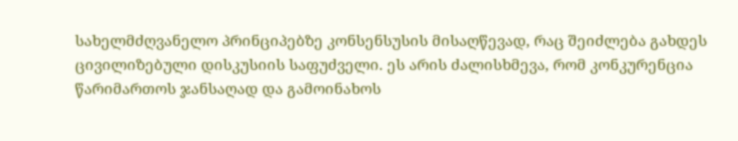სახელმძღვანელო პრინციპებზე კონსენსუსის მისაღწევად, რაც შეიძლება გახდეს ცივილიზებული დისკუსიის საფუძველი. ეს არის ძალისხმევა, რომ კონკურენცია წარიმართოს ჯანსაღად და გამოინახოს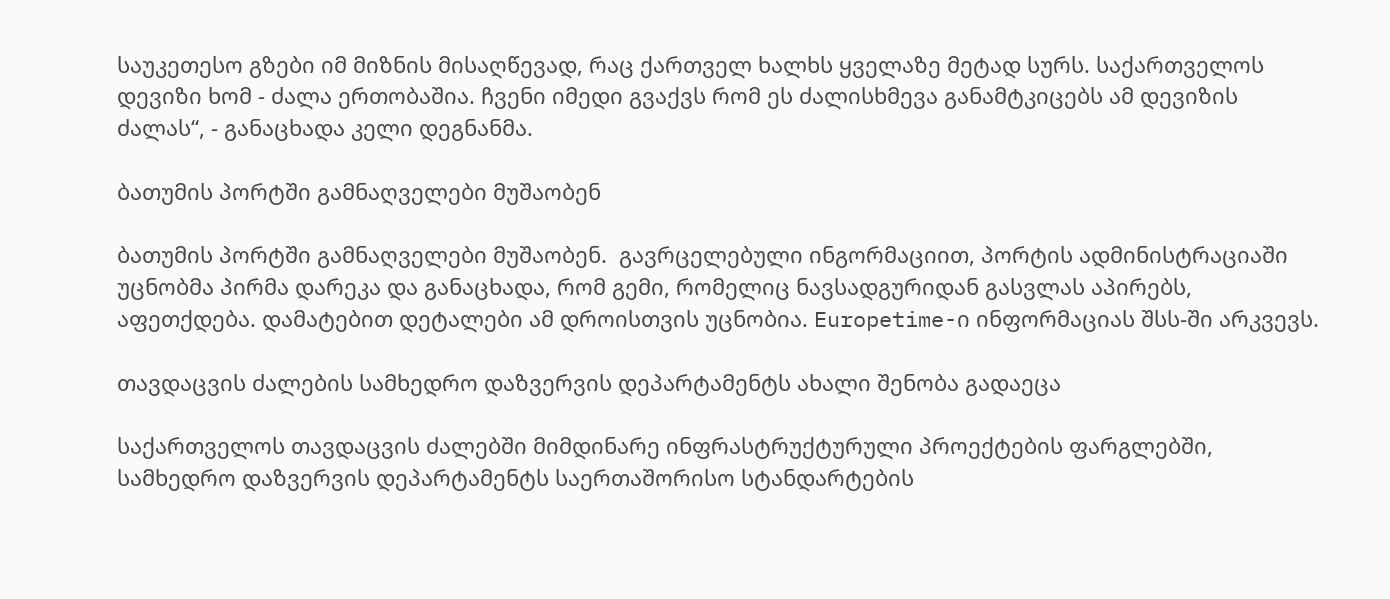საუკეთესო გზები იმ მიზნის მისაღწევად, რაც ქართველ ხალხს ყველაზე მეტად სურს. საქართველოს დევიზი ხომ - ძალა ერთობაშია. ჩვენი იმედი გვაქვს რომ ეს ძალისხმევა განამტკიცებს ამ დევიზის ძალას“, - განაცხადა კელი დეგნანმა.

ბათუმის პორტში გამნაღველები მუშაობენ

ბათუმის პორტში გამნაღველები მუშაობენ.  გავრცელებული ინგორმაციით, პორტის ადმინისტრაციაში უცნობმა პირმა დარეკა და განაცხადა, რომ გემი, რომელიც ნავსადგურიდან გასვლას აპირებს, აფეთქდება. დამატებით დეტალები ამ დროისთვის უცნობია. Europetime-ი ინფორმაციას შსს-ში არკვევს.

თავდაცვის ძალების სამხედრო დაზვერვის დეპარტამენტს ახალი შენობა გადაეცა

საქართველოს თავდაცვის ძალებში მიმდინარე ინფრასტრუქტურული პროექტების ფარგლებში, სამხედრო დაზვერვის დეპარტამენტს საერთაშორისო სტანდარტების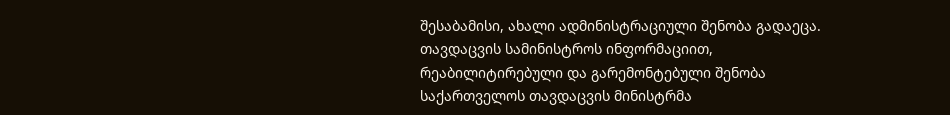შესაბამისი, ახალი ადმინისტრაციული შენობა გადაეცა. თავდაცვის სამინისტროს ინფორმაციით, რეაბილიტირებული და გარემონტებული შენობა საქართველოს თავდაცვის მინისტრმა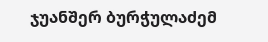ჯუანშერ ბურჭულაძემ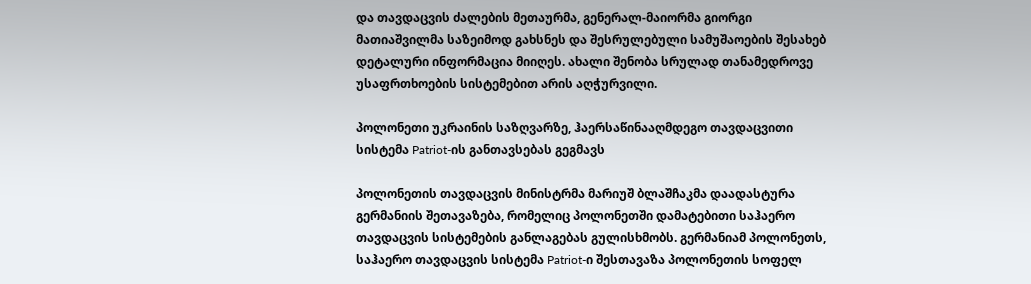და თავდაცვის ძალების მეთაურმა, გენერალ-მაიორმა გიორგი მათიაშვილმა საზეიმოდ გახსნეს და შესრულებული სამუშაოების შესახებ დეტალური ინფორმაცია მიიღეს. ახალი შენობა სრულად თანამედროვე უსაფრთხოების სისტემებით არის აღჭურვილი.

პოლონეთი უკრაინის საზღვარზე, ჰაერსაწინააღმდეგო თავდაცვითი სისტემა Patriot-ის განთავსებას გეგმავს

პოლონეთის თავდაცვის მინისტრმა მარიუშ ბლაშჩაკმა დაადასტურა გერმანიის შეთავაზება, რომელიც პოლონეთში დამატებითი საჰაერო თავდაცვის სისტემების განლაგებას გულისხმობს. გერმანიამ პოლონეთს, საჰაერო თავდაცვის სისტემა Patriot-ი შესთავაზა პოლონეთის სოფელ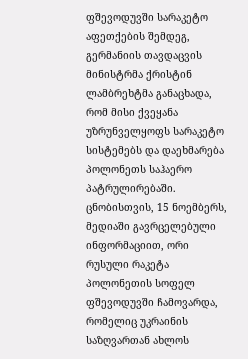ფშევოდუვში სარაკეტო აფეთქების შემდეგ, გერმანიის თავდაცვის მინისტრმა ქრისტინ ლამბრეხტმა განაცხადა, რომ მისი ქვეყანა უზრუნველყოფს სარაკეტო სისტემებს და დაეხმარება პოლონეთს საჰაერო პატრულირებაში. ცნობისთვის, 15 ნოემბერს, მედიაში გავრცელებული ინფორმაციით, ორი რუსული რაკეტა პოლონეთის სოფელ ფშევოდუვში ჩამოვარდა, რომელიც უკრაინის საზღვართან ახლოს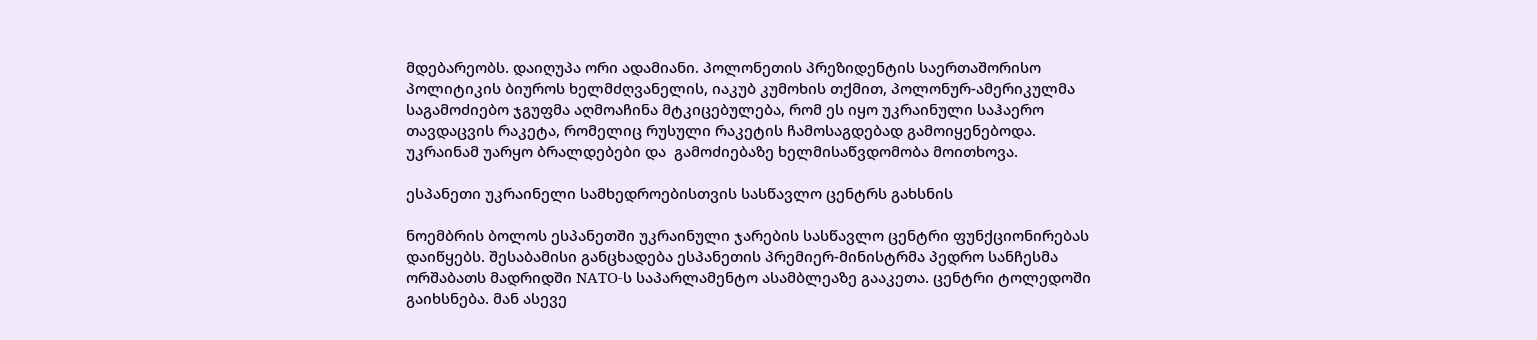მდებარეობს. დაიღუპა ორი ადამიანი. პოლონეთის პრეზიდენტის საერთაშორისო პოლიტიკის ბიუროს ხელმძღვანელის, იაკუბ კუმოხის თქმით, პოლონურ-ამერიკულმა საგამოძიებო ჯგუფმა აღმოაჩინა მტკიცებულება, რომ ეს იყო უკრაინული საჰაერო თავდაცვის რაკეტა, რომელიც რუსული რაკეტის ჩამოსაგდებად გამოიყენებოდა. უკრაინამ უარყო ბრალდებები და  გამოძიებაზე ხელმისაწვდომობა მოითხოვა.

ესპანეთი უკრაინელი სამხედროებისთვის სასწავლო ცენტრს გახსნის

ნოემბრის ბოლოს ესპანეთში უკრაინული ჯარების სასწავლო ცენტრი ფუნქციონირებას დაიწყებს. შესაბამისი განცხადება ესპანეთის პრემიერ-მინისტრმა პედრო სანჩესმა ორშაბათს მადრიდში NATO-ს საპარლამენტო ასამბლეაზე გააკეთა. ცენტრი ტოლედოში გაიხსნება. მან ასევე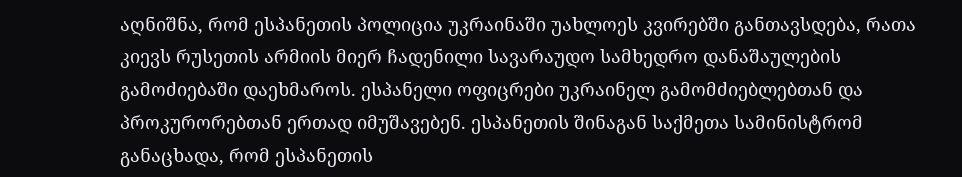აღნიშნა, რომ ესპანეთის პოლიცია უკრაინაში უახლოეს კვირებში განთავსდება, რათა კიევს რუსეთის არმიის მიერ ჩადენილი სავარაუდო სამხედრო დანაშაულების გამოძიებაში დაეხმაროს. ესპანელი ოფიცრები უკრაინელ გამომძიებლებთან და პროკურორებთან ერთად იმუშავებენ. ესპანეთის შინაგან საქმეთა სამინისტრომ განაცხადა, რომ ესპანეთის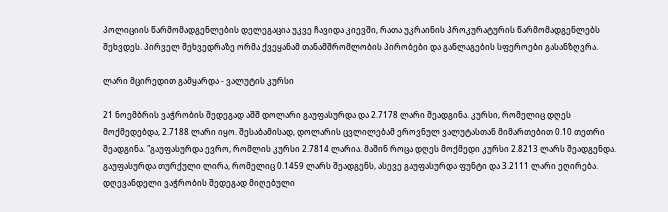პოლიციის წარმომადგენლების დელეგაცია უკვე ჩავიდა კიევში, რათა უკრაინის პროკურატურის წარმომადგენლებს შეხვდეს. პირველ შეხვედრაზე ორმა ქვეყანამ თანამშრომლობის პირობები და განლაგების სფეროები გასანზღვრა.

ლარი მცირედით გამყარდა - ვალუტის კურსი

21 ნოემბრის ვაჭრობის შედეგად აშშ დოლარი გაუფასურდა და 2.7178 ლარი შეადგინა. კურსი, რომელიც დღეს მოქმედებდა, 2.7188 ლარი იყო. შესაბამისად, დოლარის ცვლილებამ ეროვნულ ვალუტასთან მიმართებით 0.10 თეთრი შეადგინა. "გაუფასურდა ევრო, რომლის კურსი 2.7814 ლარია. მაშინ როცა დღეს მოქმედი კურსი 2.8213 ლარს შეადგენდა. გაუფასურდა თურქული ლირა, რომელიც 0.1459 ლარს შეადგენს, ასევე გაუფასურდა ფუნტი და 3.2111 ლარი ეღირება. დღევანდელი ვაჭრობის შედეგად მიღებული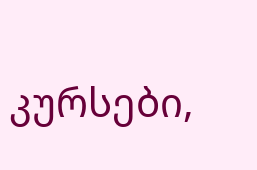კურსები,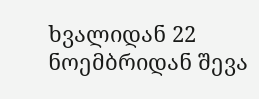ხვალიდან 22 ნოემბრიდან შევა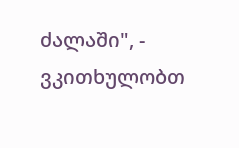ძალაში", - ვკითხულობთ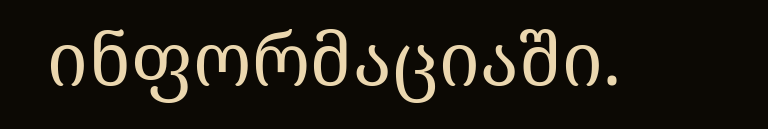ინფორმაციაში.